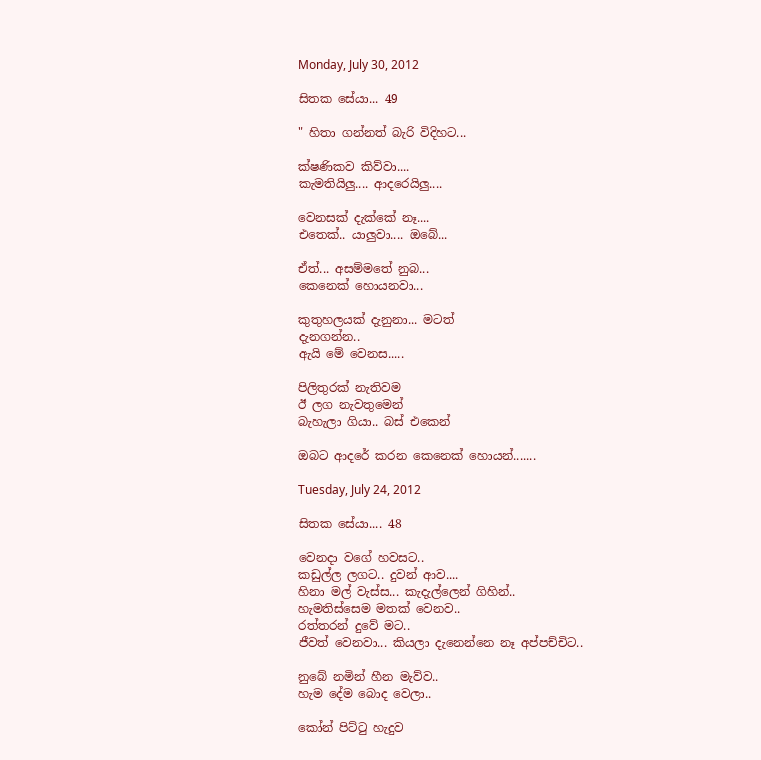Monday, July 30, 2012

සිතක සේයා... 49

" හිතා ගන්නත් බැරි විදිහට...

ක්ෂණිකව කිව්වා....
කැමතියිලු.... ආදරෙයිලු....

වෙනසක් දැක්කේ නෑ....
එතෙක්.. යාලුවා.... ඔබේ...

ඒත්... අසම්මතේ නුබ...
කෙනෙක් හොයනවා...

කුතුහලයක් දැනුනා... මටත්
දැනගන්න..
ඇයි මේ වෙනස.....

පිලිතුරක් නැතිවම
ඊ ලග නැවතුමෙන්
බැහැලා ගියා.. බස් එකෙන්

ඔබට ආදරේ කරන කෙනෙක් හොයන්.......

Tuesday, July 24, 2012

සිතක සේයා.... 48

වෙනදා වගේ හවසට..
කඩුල්ල ලගට.. දුවන් ආව....
හිනා මල් වැස්ස... කැදැල්ලෙන් ගිහින්..
හැමතිස්සෙම මතක් වෙනව..
රත්තරන් දුවේ මට..
ජීවත් වෙනවා... කියලා දැනෙන්නෙ නෑ අප්පච්චිට..

නුබේ නමින් හීන මැව්ව..
හැම දේම බොද වෙලා..

කෝන් පිට්‍ටු හැදුව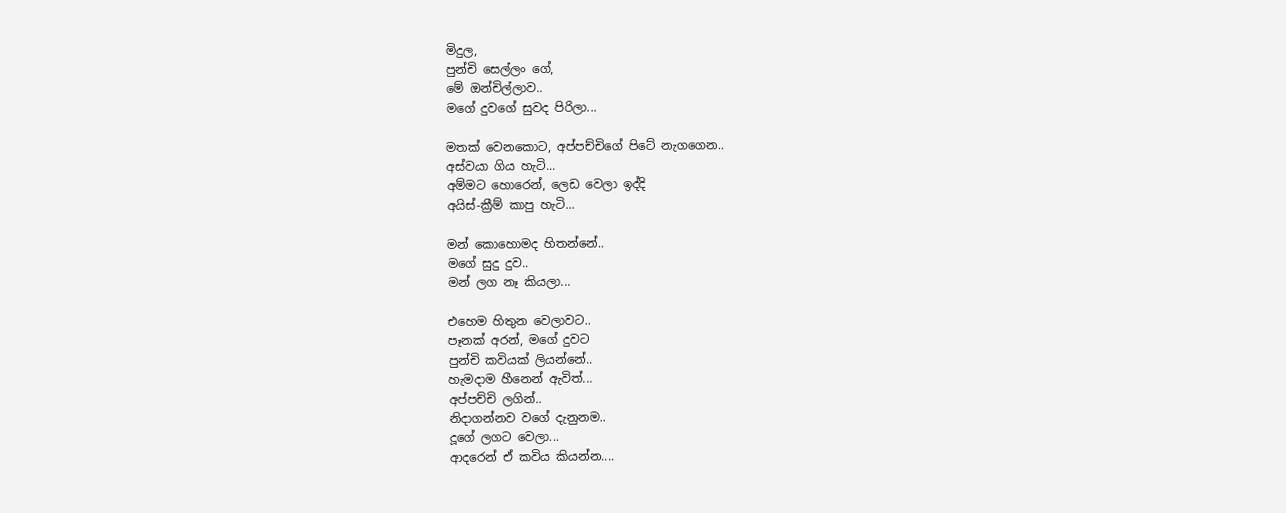මිදුල,
පුන්චි සෙල්ලං ගේ,
මේ ඔන්චිල්ලාව..
මගේ දුවගේ සුවද පිරිලා...

මතක් වෙනකොට, අප්පච්චිගේ පිටේ නැගගෙන..
අස්වයා ගිය හැටි...
අම්මට හොරෙන්, ලෙඩ වෙලා ඉද්දි
අයිස්-ක්‍රීම් කාපු හැටි...

මන් කොහොමද හිතන්නේ..
මගේ සුදු දුව..
මන් ලග නෑ කියලා...

එහෙම හිතුන වෙලාවට..
පෑනක් අරන්, මගේ දුවට
පුන්චි කවියක් ලියන්නේ..
හැමදාම හීනෙන් ඇවිත්...
අප්පච්චි ලගින්..
නිදාගන්නව වගේ දැනුනම..
දූගේ ලගට වෙලා...
ආදරෙන් ඒ කවිය කියන්න....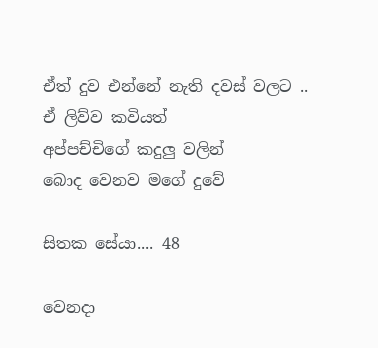ඒත් දුව එන්නේ නැති දවස් වලට ..
ඒ ලිව්ව කවියත්
අප්පච්චිගේ කදුලු වලින්
බොද වෙනව මගේ දුවේ

සිතක සේයා.... 48

වෙනදා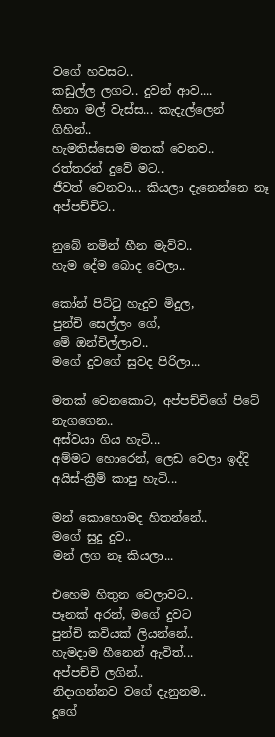වගේ හවසට..
කඩුල්ල ලගට.. දුවන් ආව....
හිනා මල් වැස්ස... කැදැල්ලෙන් ගිහින්..
හැමතිස්සෙම මතක් වෙනව..
රත්තරන් දුවේ මට..
ජීවත් වෙනවා... කියලා දැනෙන්නෙ නෑ අප්පච්චිට..

නුබේ නමින් හීන මැව්ව..
හැම දේම බොද වෙලා..

කෝන් පිට්‍ටු හැදුව මිදුල,
පුන්චි සෙල්ලං ගේ,
මේ ඔන්චිල්ලාව..
මගේ දුවගේ සුවද පිරිලා...

මතක් වෙනකොට, අප්පච්චිගේ පිටේ නැගගෙන..
අස්වයා ගිය හැටි...
අම්මට හොරෙන්, ලෙඩ වෙලා ඉද්දි
අයිස්-ක්‍රීම් කාපු හැටි...

මන් කොහොමද හිතන්නේ..
මගේ සුදු දුව..
මන් ලග නෑ කියලා...

එහෙම හිතුන වෙලාවට..
පෑනක් අරන්, මගේ දුවට
පුන්චි කවියක් ලියන්නේ..
හැමදාම හීනෙන් ඇවිත්...
අප්පච්චි ලගින්..
නිදාගන්නව වගේ දැනුනම..
දූගේ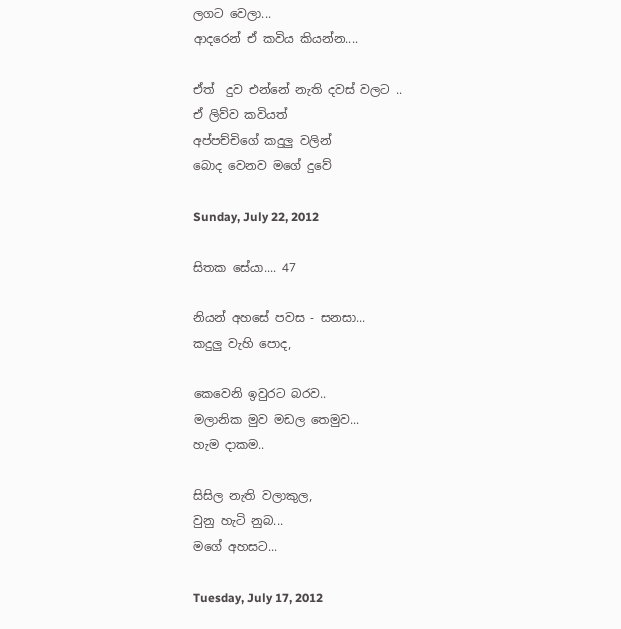ලගට වෙලා...
ආදරෙන් ඒ කවිය කියන්න....

ඒත්  දුව එන්නේ නැති දවස් වලට ..
ඒ ලිව්ව කවියත්
අප්පච්චිගේ කදුලු වලින්
බොද වෙනව මගේ දුවේ

Sunday, July 22, 2012

සිතක සේයා.... 47

නියන් අහසේ පවස - සනසා...
කදුලු වැහි පොද,

කෙවෙනි ඉවුරට බරව..
මලානික මුව මඩල තෙමුව...
හැම දාකම..

සිසිල නැති වලාකුල,
වුනු හැටි නුබ...
මගේ අහසට...

Tuesday, July 17, 2012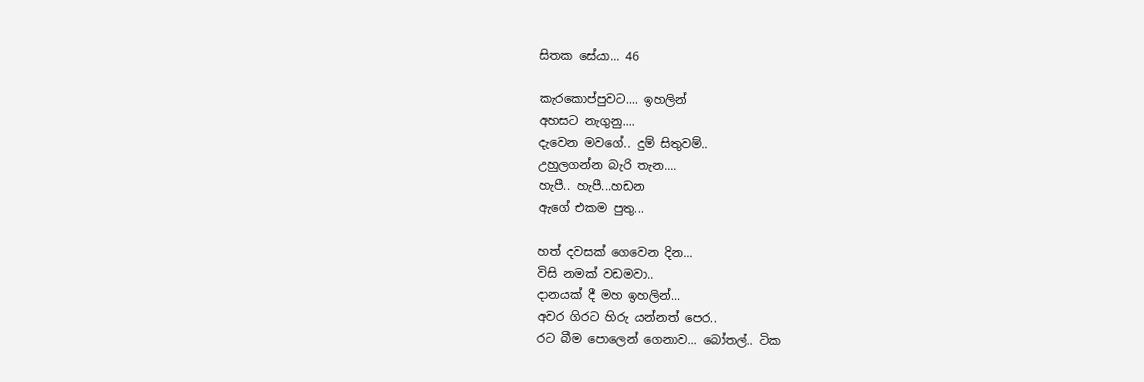සිතක සේයා... 46

කැරකොප්පුවට.... ඉහලින්
අහසට නැගුනු....
දැවෙන මවගේ.. දුම් සිතුවම්..
උහුලගන්න බැරි තැන....
හැපී.. හැපී...හඩන
ඇගේ එකම පුතු...

හත් දවසක් ගෙවෙන දින...
විසි නමක් වඩමවා..
දානයක් දී මහ ඉහලින්...
අවර ගිරට හිරු යන්නත් පෙර..
රට බීම පොලෙන් ගෙනාව... බෝතල්.. ටික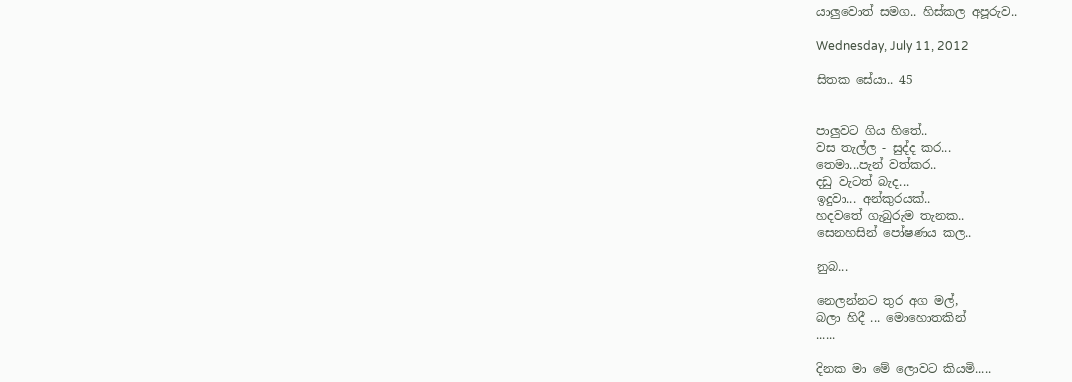යාලුවොත් සමග.. හිස්කල අපූරුව..

Wednesday, July 11, 2012

සිතක සේයා.. 45


පාලුවට ගිය හිතේ..
වස තැල්ල - සුද්ද කර...
තෙමා...පැන් වත්කර..
දඩු වැටත් බැද...
ඉදුවා... අන්කුරයක්..
හදවතේ ගැබුරුම තැනක..
සෙනහසින් පෝෂණය කල..

නුබ...

නෙලන්නට තුර අග මල්,
බලා හිදී ... මොහොතකින්
......

දිනක මා මේ ලොවට කියමි.....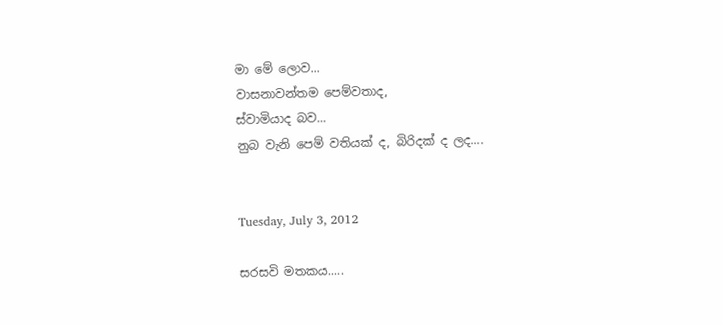මා මේ ලොව...
වාසනාවන්තම පෙම්වතාද,
ස්වාමියාද බව...
නුබ වැනි පෙම් වතියක් ද, බිරිදක් ද ලද....


Tuesday, July 3, 2012

සරසවි මතකය.....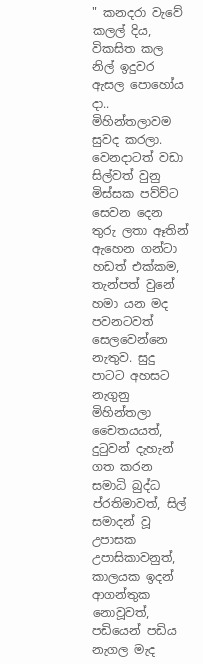" කනදරා වැවේ කලල් දිය, විකසිත කල නිල් ඉදුවර ඇසල පොහෝය දා.. මිහින්තලාවම සුවද කරලා. වෙනදාටත් වඩා සිල්වත් වුනු මිස්සක පව්ව්ට සෙවන දෙන තුරු ලතා ඈතින් ඇහෙන ගන්ටා හඩත් එක්කම, තැන්පත් වුනේ හමා යන මද පවනටවත් සෙලවෙන්නෙ නැතුව. සුදු පාටට අහසට නැගුනු මිහින්තලා චෛතයයත්, දුටුවන් දැහැන් ගත කරන සමාධි බුද්ධ ප්රතිමාවත්, සිල් සමාදන් වූ උපාසක උපාසිකාවනුත්, කාලයක ඉදන් ආගන්තුක නොවූවත්, පඩියෙන් පඩිය නැගල මැද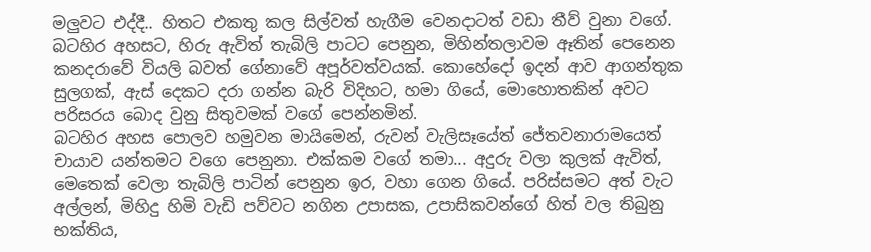මලුවට එද්දී.. හිතට එකතු කල සිල්වත් හැගීම වෙනදාටත් වඩා තීව් වුනා වගේ.
බටහිර අහසට, හිරු ඇවිත් තැබිලි පාටට පෙනුන, මිහින්තලාවම ඈතින් පෙනෙන කනදරාවේ වියලි බවත් ගේනාවේ අපූර්වත්වයක්. කොහේදෝ ඉදන් ආව ආගන්තුක සුලගක්, ඇස් දෙකට දරා ගන්න බැරි විදිහට, හමා ගියේ, මොහොතකින් අවට පරිසරය බොද වුනු සිතුවමක් වගේ පෙන්නමින්.
බටහිර අහස පොලව හමුවන මායිමෙන්, රුවන් වැලිසෑයේත් ජේතවනාරාමයෙත් චායාව යන්තමට වගෙ පෙනුනා. එක්කම වගේ තමා... අදුරු වලා කුලක් ඇවිත්, මෙතෙක් වෙලා තැබිලි පාටින් පෙනුන ඉර, වහා ගෙන ගියේ. පරිස්සමට අත් වැට අල්ලන්, මිහිදු හිමි වැඩි පව්වට නගින උපාසක, උපාසිකවන්ගේ හිත් වල තිබුනු භක්තිය,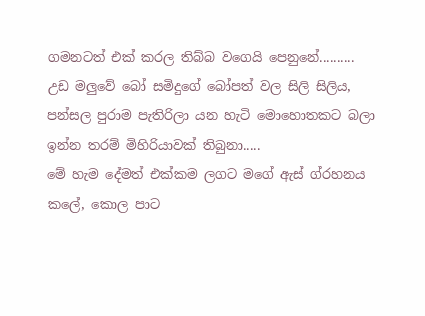ගමනටත් එක් කරල තිබ්බ වගෙයි පෙනුනේ..........
උඩ මලුවේ බෝ සමිදුගේ බෝපත් වල සිලි සිලිය, පන්සල පුරාම පැතිරිලා යන හැටි මොහොතකට බලා ඉන්න තරම් මිහිරියාවක් තිබුනා.....
මේ හැම දේමත් එක්කම ලගට මගේ ඇස් ග්රහනය කලේ, කොල පාට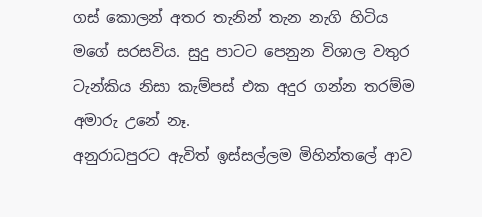ගස් කොලන් අතර තැනින් තැන නැගි හිටිය මගේ සරසවිය. සුදු පාටට පෙනුන විශාල වතුර ටැන්කිය නිසා කැම්පස් එක අදුර ගන්න තරම්ම අමාරු උනේ නෑ.
අනුරාධපුරට ඇවිත් ඉස්සල්ලම මිහින්තලේ ආව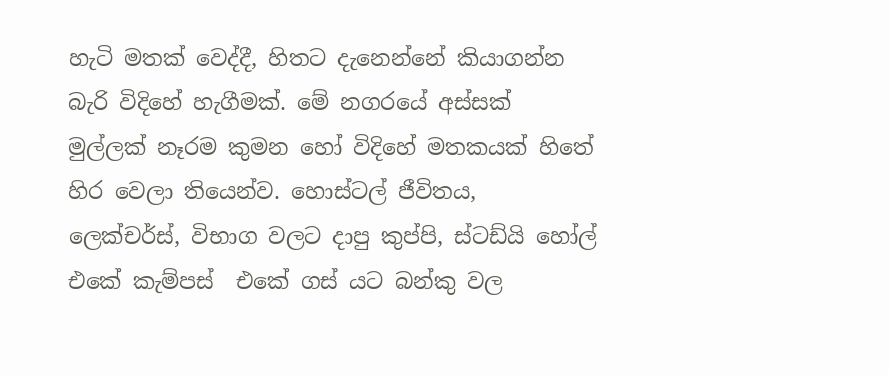හැටි මතක් වෙද්දී, හිතට දැනෙන්නේ කියාගන්න  බැරි විදිහේ හැගීමක්. මේ නගරයේ අස්සක් මුල්ලක් නෑරම කුමන හෝ විදිහේ මතකයක් හිතේ හිර වෙලා තියෙන්ව. හොස්ටල් ජීවිතය, ලෙක්චර්ස්, විභාග වලට දාපු කුප්පි, ස්ටඩ්යි හෝල් එකේ කැම්පස්  එකේ ගස් යට බන්කු වල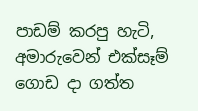පාඩම් කරපු හැටි, අමාරුවෙන් එක්සෑම් ගොඩ දා ගත්ත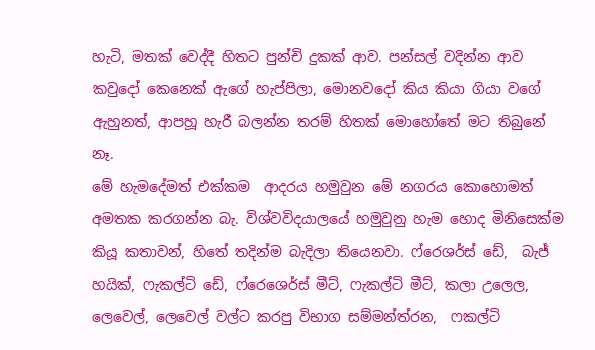හැටි, මතක් වෙද්දී හිතට පුන්චි දුකක් ආව. පන්සල් වදින්න ආව කවුදෝ කෙනෙක් ඇගේ හැප්පිලා, මොනවදෝ කිය කියා ගියා වගේ ඇහුනත්, ආපහූ හැරී බලන්න තරම් හිතක් මොහෝතේ මට තිබුනේ නෑ.
මේ හැමදේමත් එක්කම  ආදරය හමුවුන මේ නගරය කොහොමත් අමතක කරගන්න බැ. විශ්වවිදයාලයේ හමුවුනු හැම හොද මිනිසෙක්ම කියූ කතාවන්, හිතේ තදින්ම බැදිලා තියෙනවා. ෆ්රෙශර්ස් ඩේ,  බැජ් හයික්, ෆැකල්ටි ඩේ, ෆ්රෙශෙර්ස් මීට්, ෆැකල්ටි මීට්, කලා උලෙල, ලෙවෙල්, ලෙවෙල් වල්ට කරපු විභාග සම්මන්ත්රන,  ෆකල්ටි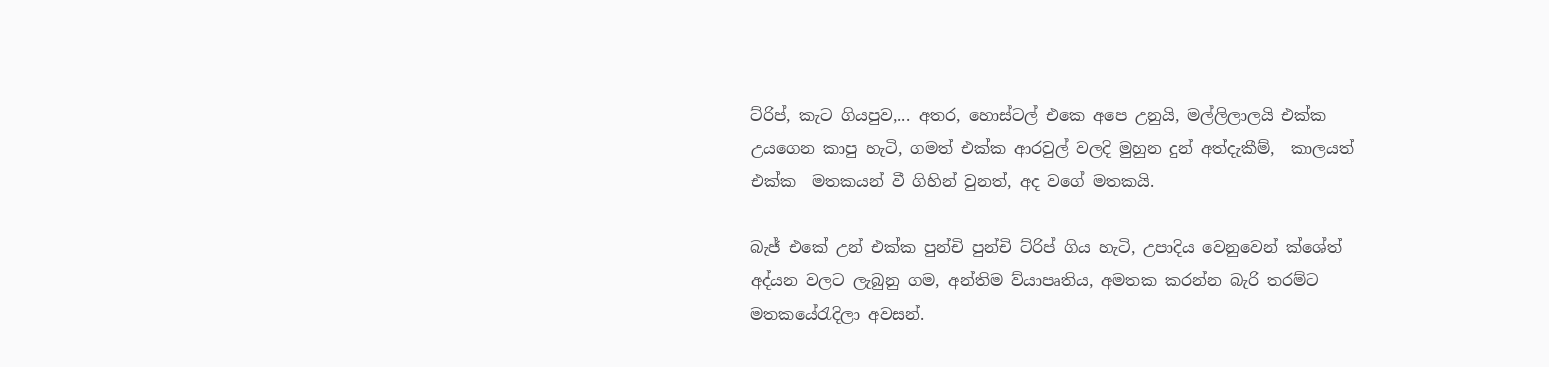ට්රිප්, කැට ගියපුව,... අතර, හොස්ටල් එකෙ අපෙ උනුයි, මල්ලිලාලයි එක්ක උයගෙන කාපු හැටි, ගමත් එක්ක ආරවුල් වලදි මුහුන දුන් අත්දැකීම්,  කාලයත් එක්ක  මතකයන් වී ගිහින් වුනත්, අද වගේ මතකයි.

බැජ් එකේ උන් එක්ක පුන්චි පුන්චි ට්රිප් ගිය හැටි, උපාදිය වෙනුවෙන් ක්ශේත් අද්යන වලට ලැබුනු ගම, අන්තිම ව්යාපෘතිය, අමතක කරන්න බැරි තරම්ට මතකයේරැදිලා අවසන්.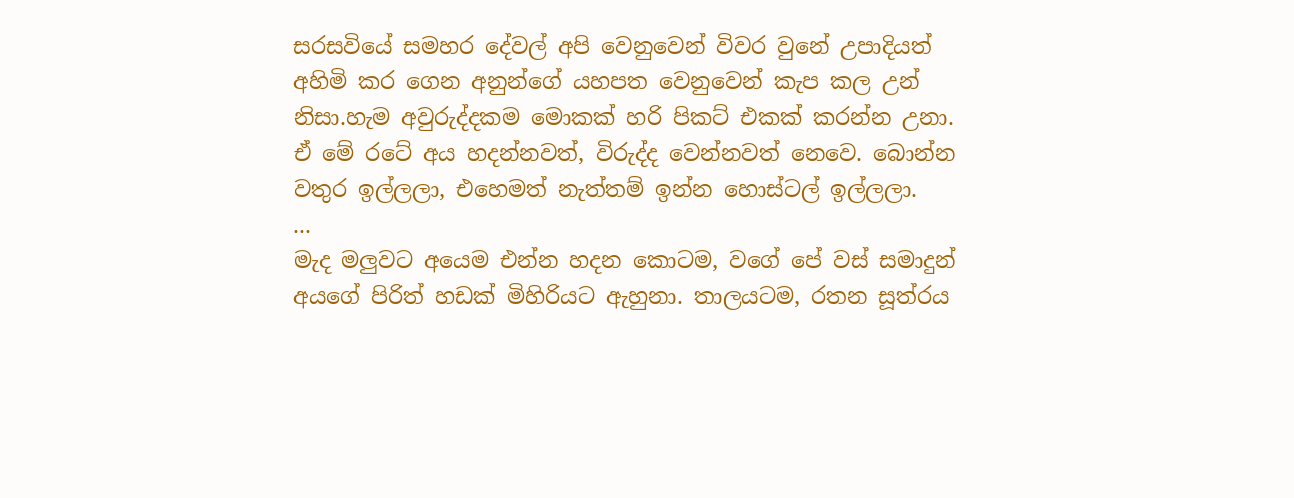සරසවියේ සමහර දේවල් අපි වෙනුවෙන් විවර වුනේ උපාදියත් අහිමි කර ගෙන අනුන්ගේ යහපත වෙනුවෙන් කැප කල උන් නිසා.හැම අවුරුද්දකම මොකක් හරි පිකට් එකක් කරන්න උනා. ඒ මේ රටේ අය හදන්නවත්, විරුද්ද වෙන්නවත් නෙවෙ. බොන්න වතුර ඉල්ලලා, එහෙමත් නැත්තම් ඉන්න හොස්ටල් ඉල්ලලා.
...
මැද මලුවට අයෙම එන්න හදන කොටම, වගේ පේ වස් සමාදුන් අයගේ පිරිත් හඩක් මිහිරියට ඇහුනා. තාලයටම, රතන සූත්රය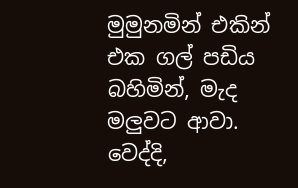මුමුනමින් එකින් එක ගල් පඩිය බහිමින්, මැද මලුවට ආවා. වෙද්දි,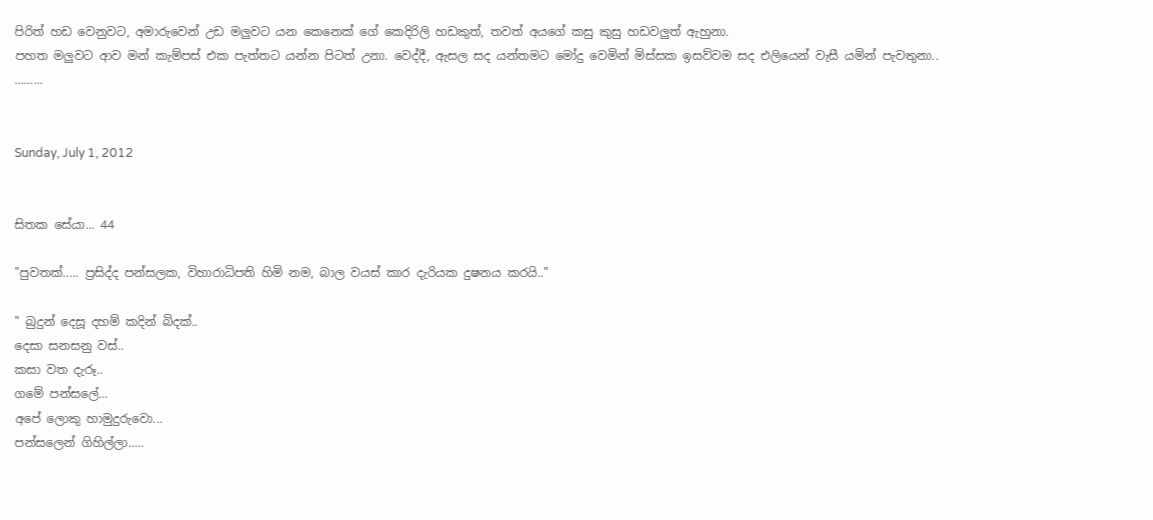පිරිත් හඩ වෙනුවට, අමාරුවෙන් උඩ මලුවට යන කෙනෙක් ගේ කෙදිරිලි හඩකුත්, තවත් අයගේ කසු කුසු හඩවලුත් ඇහුනා.
පහත මලුවට ආව මන් කැම්පස් එක පැත්තට යන්න පිටත් උනා. වෙද්දී, ඇසල සද යන්තමට මෝදු වෙමින් මිස්සක ඉසව්වම සද එලියෙන් වැසී යමින් පැවතුනා..
………


Sunday, July 1, 2012


සිතක සේයා... 44

"පුවතක්..... ප්‍රසිද්ද පන්සලක, විහාරාධිපති හිමි නම, බාල වයස් කාර දැරියක දුෂනය කරයි.."

" බුදුන් දෙසූ දහම් කදින් බිදක්..
දෙසා සනසනු වස්..
කසා වත දැරූ..
ගමේ පන්සලේ...
අපේ ලොකු හාමුදුරුවො...
පන්සලෙන් ගිහිල්ලා.....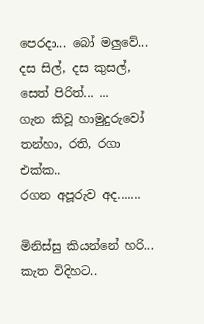පෙරදා... බෝ මලුවේ...
දස සිල්, දස කුසල්, සෙත් පිරිත්... ...
ගැන කිවූ හාමුදුරුවෝ
තන්හා, රති, රගා එක්ක..
රගන අපූරුව අද.......

මිනිස්සු කියන්නේ හරි...
කැත විදිහට..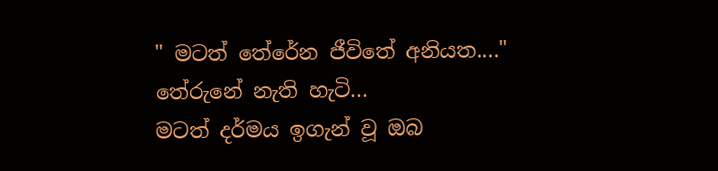" මටත් තේරේන ජීවිතේ අනියත...."
තේරුනේ නැති හැටි...
මටත් දර්මය ඉගැන් වූ ඔබ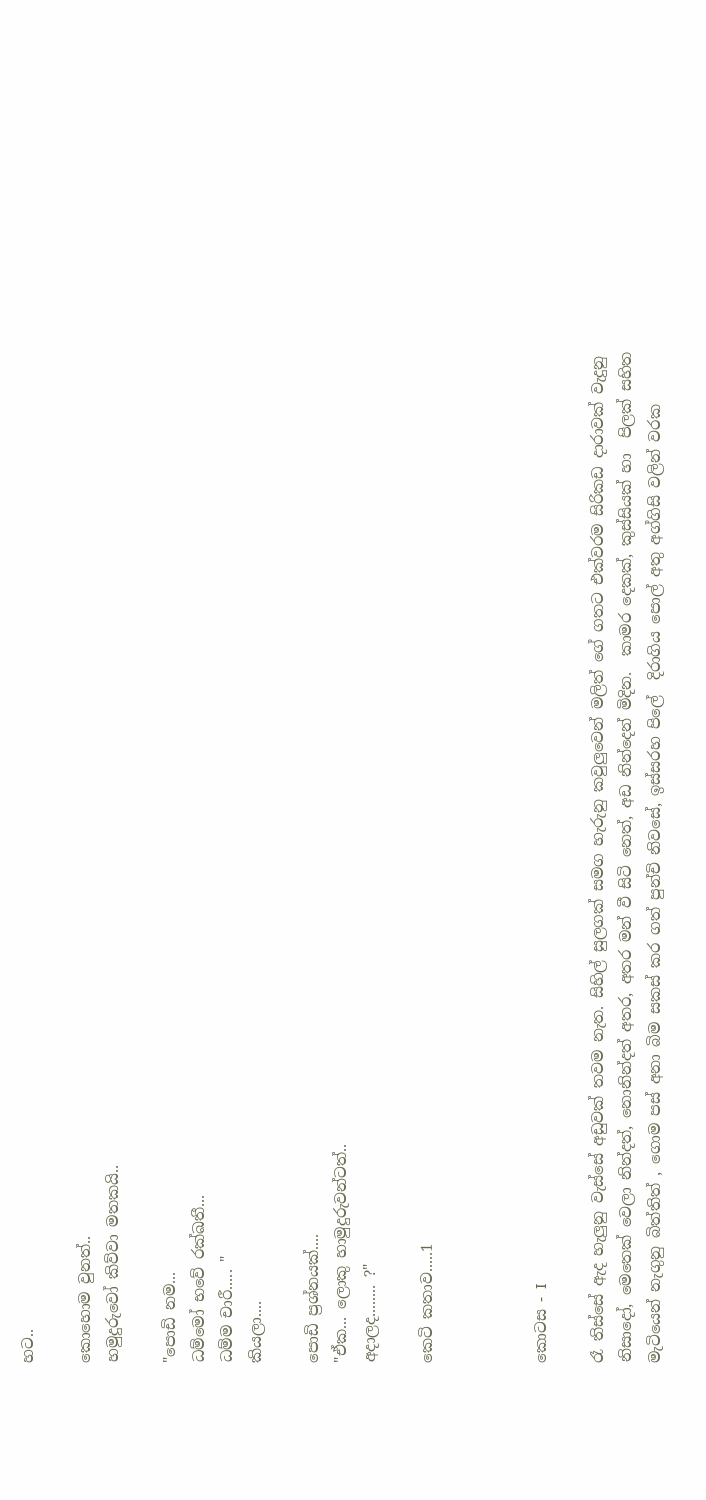හට..

කොහොම වුනත්..
හමුදුරුවෝ කිව්වා මතකයි..

"පොඩි නම...
ධම්මෝ භවේ රක්ඛතී...
ධම්ම චාරී..... "
කියලා....

පොඩි ප්‍රශ්නයක්....
"ඒක... ලොකු හාමුදුරුවන්ටත්..
අදාලද........ ?"

කෙටි කතාව.....1



කොටස - I

රෑ තිස්සේ ඇද හැලුනු වැස්සේ අඩුවක් තවම නැත. සිහිල් සුලගක් සමග හැරුනු කවුලුවෙන් මලිත් ගේ ගතට එක්වරම සිරිකඩ දාරාවක් වැදුනු නිසාදෝ, මෙතෙක් වෙලා නින්දත්, නොනින්දත් අතර, අතර මන් වී සිටි නෙත්, අඩ නින්දෙන් මිදින.  කාමර දෙකක්, කුස්සියක් හා  පිලක් සහිත මැටියෙන් නැගුනු බිත්තිත් , ගොම පස් අනා බිම සකස් කර ගත් පුන්චි නිවසේ, ඉස්සරහ පිලේ  දිරාගිය පොල් අතු අග්ගිසි වලින් වරක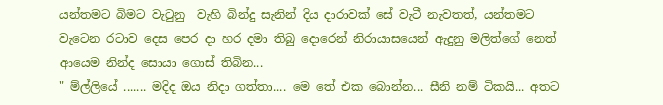යන්තමට බිමට වැටුනු  වැහි බින්දු සැනින් දිය දාරාවක් සේ වැටී නැවතත්, යන්තමට වැටෙන රටාව දෙස පෙර දා හර දමා තිබු දොරෙන් නිරායාසයෙන් ඇදුනු මලිත්ගේ නෙත් ආයෙම නින්ද සොයා ගොස් තිබින...
" ම්ල්ලියේ ....... මදිද ඔය නිදා ගත්තා.... මෙ තේ එක බොන්න... සීනි නම් ටිකයි... අතට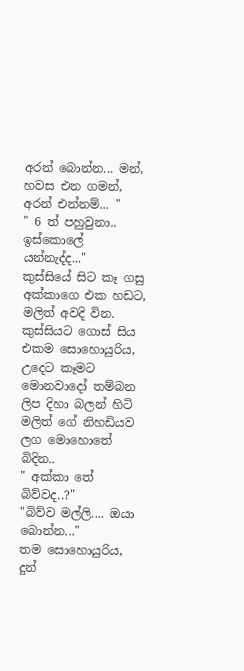අරන් බොන්න... මන්, හවස එන ගමන්, අරන් එන්නම්... "
" 6 ත් පහුවුනා.. ඉස්කොලේ යන්නැද්ද..."
කුස්සියේ සිට කෑ ගසු අක්කාගෙ එක හඩට, මලිත් අවදි වින. කුස්සියට ගොස් සිය එකම සොහොයුරිය, උදෙට කෑමට මොනවාදෝ තම්බන ලිප දිහා බලන් හිටි මලිත් ගේ නිහඩියව ලග මොහොතේ බිදින..
" අක්කා තේ බිව්වද..?"
"බිව්ව මල්ලි.... ඔයා බොන්න..."
තම සොහොයුරිය, දුන්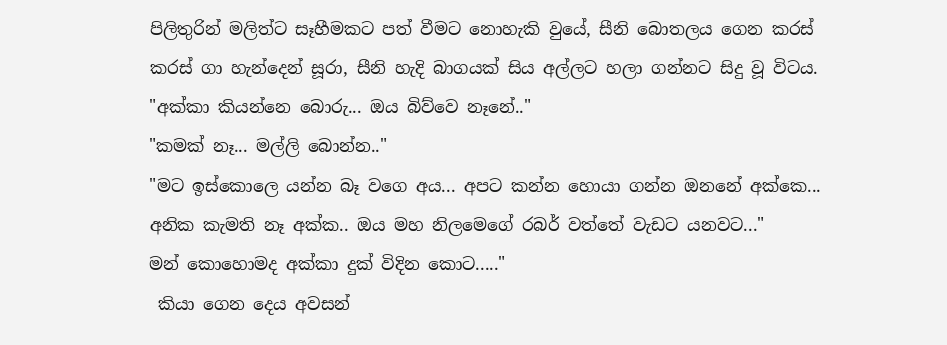පිලිතුරින් මලිත්ට සෑහීමකට පත් වීමට නොහැකි වුයේ, සීනි බොතලය ගෙන කරස් කරස් ගා හැන්දෙන් සූරා, සීනි හැදි බාගයක් සිය අල්ලට හලා ගන්නට සිදු වූ විටය.
"අක්කා කියන්නෙ බොරු... ඔය බිව්වෙ නෑනේ.."
"කමක් නෑ... මල්ලි බොන්න.."
"මට ඉස්කොලෙ යන්න බෑ වගෙ අය... අපට කන්න හොයා ගන්න ඔනනේ අක්කෙ... අනික කැමති නෑ අක්ක.. ඔය මහ නිලමෙගේ රබර් වත්තේ වැඩට යනවට..."
මන් කොහොමද අක්කා දුක් විදින කොට....."
 කියා ගෙන දෙය අවසන්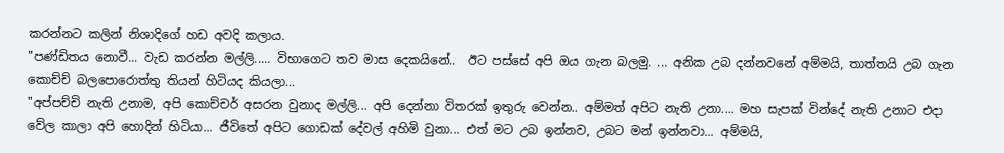කරන්නට කලින් නිශාදිගේ හඩ අවදි කලාය.
"පණ්ඩිතය නොවී... වැඩ කරන්න මල්ලි..... විභාගෙට තව මාස දෙකයිනේ..  ඊට පස්සේ අපි ඔය ගැන බලමු. ... අනික උබ දන්නවනේ අම්මයි, තාත්තයි උබ ගැන කොච්ච් බලපොරොත්තු තියන් හිටියද කියලා...
"අප්පච්චි නැති උනාම, අපි කොච්චර් අසරන වුනාද මල්ලි... අපි දෙන්නා විතරක් ඉතුරු වෙන්න.. අම්මත් අපිට නැති උනා.... මහ සැපක් වින්දේ නැති උනාට එදා වේල කාලා අපි හොදින් හිටියා... ජීවිතේ අපිට ගොඩක් දේවල් අහිමි වුනා... එත් මට උබ ඉන්නව, උබට මන් ඉන්නවා... අම්මයි,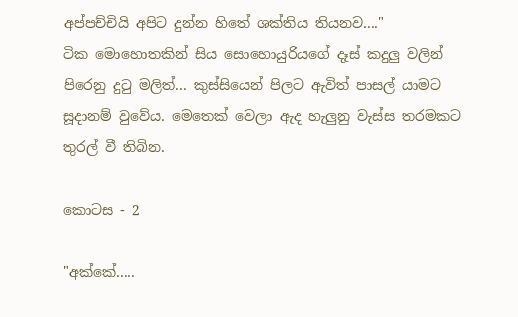අප්පච්චියි අපිට දුන්න හිතේ ශක්තිය තියනව...."
ටික මොහොතකින් සිය සොහොයුරියගේ දෑස් කදුලු වලින් පිරෙනු දුටු මලිත්... කුස්සියෙන් පිලට ඇවිත් පාසල් යාමට සූදානම් වුවේය. මෙතෙක් වෙලා ඇද හැලුනු වැස්ස තරමකට තුරල් වී තිබින.

කොටස - 2

"අක්කේ.....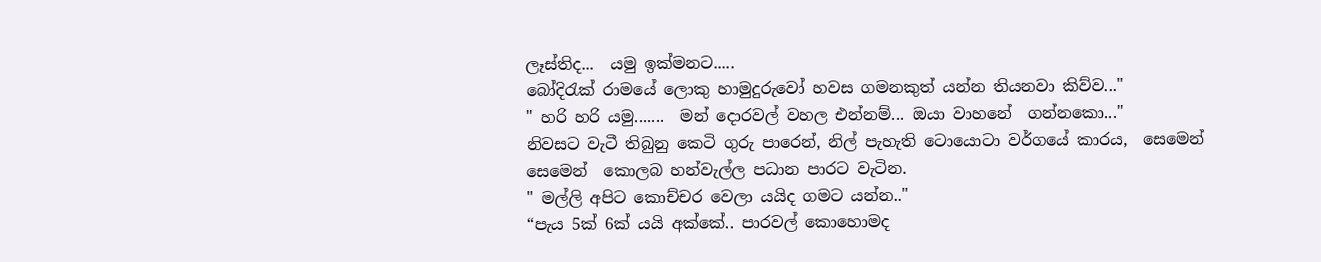ලෑස්තිද...  යමු ඉක්මනට.....
බෝදිරැක් රාමයේ ලොකු හාමුදුරුවෝ හවස ගමනකුත් යන්න තියනවා කිව්ව..."
" හරි හරි යමු.......  මන් දොරවල් වහල එන්නම්... ඔයා වාහනේ  ගන්නකො..."
නිවසට වැටී තිබුනු කෙටි ගුරු පාරෙන්, නිල් පැහැති ටොයොටා වර්ගයේ කාරය,  සෙමෙන් සෙමෙන්  කොලබ හන්වැල්ල පධාන පාරට වැටින.
" මල්ලි අපිට කොච්චර වෙලා යයිද ගමට යන්න.."
“පැය 5ක් 6ක් යයි අක්කේ.. පාරවල් කොහොමද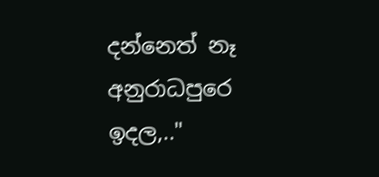දන්නෙත් නෑ අනුරාධපුරෙ ඉදල,.."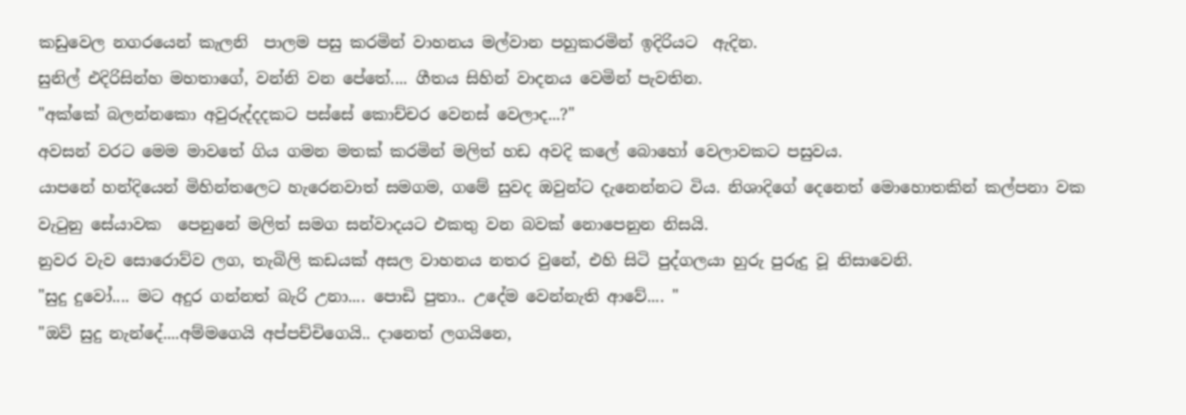කඩුවෙල නගරයෙන් කැලනි  පාලම පසු කරමින් වාහනය මල්වාන පහුකරමින් ඉදිරියට  ඇදින.
සුනිල් එදිරිසින්හ මහතාගේ, වන්නි වන පේතේ.... ගීතය සිහින් වාදනය වෙමින් පැවතින.
"අක්කේ බලන්නකො අවුරුද්දදකට පස්සේ කොච්චර වෙනස් වෙලාද...?"
අවසන් වරට මෙම මාවතේ ගිය ගමන මතක් කරමින් මලිත් හඩ අවදි කලේ බොහෝ වෙලාවකට පසුවය.
යාපනේ හන්දියෙන් මිහින්තලෙට හැරෙනවාත් සමගම, ගමේ සුවද ඔවුන්ට දැනෙන්නට විය. නිශාදිගේ දෙනෙත් මොහොතකින් කල්පනා වක වැටුනු සේයාවක  පෙනුනේ මලිත් සමග සන්වාදයට එකතු වන බවක් නොපෙනුන නිසයි.
නුවර වැව සොරොව්ව ලග, තැබිලි කඩයක් අසල වාහනය නතර වුනේ, එහි සිටි පුද්ගලයා හුරු පුරුදු වූ නිසාවෙනි.
"සුදු දුවෝ.... මට අදුර ගන්නත් බැරි උනා.... පොඩි පුතා.. උදේම වෙන්නැති ආවේ.... "
"ඔව් සුදු නැන්දේ....අම්මගෙයි අප්පච්චිගෙයි.. දානෙත් ලගයිනෙ,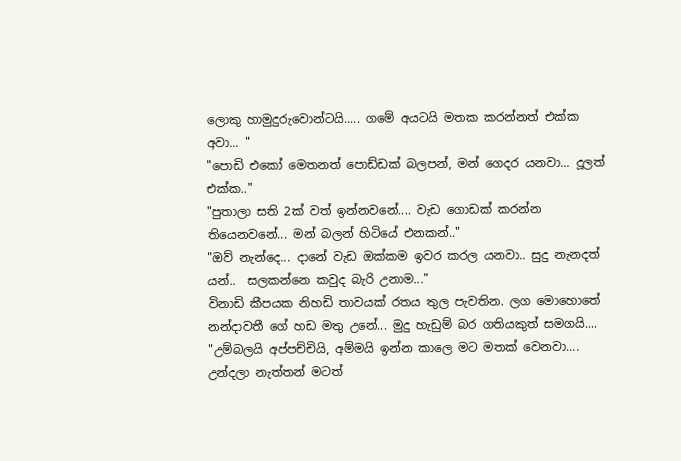ලොකු හාමුදුරුවොන්ටයි..... ගමේ අයටයි මතක කරන්නත් එක්ක අවා... "
"පොඩි එකෝ මෙතනත් පොඩ්ඩක් බලපන්, මන් ගෙදර යනවා... දූලත් එක්ක.."
"පුතාලා සති 2ක් වත් ඉන්නවනේ.... වැඩ ගොඩක් කරන්න තියෙනවනේ... මන් බලන් හිටියේ එනකන්.."
"ඔව් නැන්දෙ... දානේ වැඩ ඔක්කම ඉවර කරල යනවා.. සුදු නැනදත් යන්..  සලකන්නෙ කවුද බැරි උනාම..."
විනාඩි කීපයක නිහඩි තාවයක් රතය තුල පැවතින. ලග මොහොතේ නන්දාවතී ගේ හඩ මතු උනේ... මුදු හැඩුම් බර ගතියකුත් සමගයි....
"උම්බලයි අප්පච්චියි, අම්මයි ඉන්න කාලෙ මට මතක් වෙනවා.... උන්දලා නැත්තන් මටත්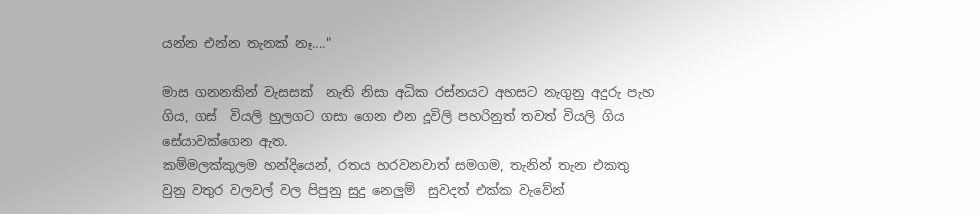යන්න එන්න තැනක් නෑ...."

මාස ගනනකින් වැසසක්  නැති නිසා අධික රස්නයට අහසට නැගුනු අදුරු පැහ ගිය, ගස්  වියලි හුලගට ගසා ගෙන එන දූවිලි පහරිනුත් තවත් වියලි ගිය සේයාවක්ගෙන ඇත.
කම්මලක්කුලම හන්දියෙන්, රතය හරවනවාත් සමගම, තැනින් තැන එකතු වුනු වතුර වලවල් වල පිපුනු සුදු නෙලුම්  සුවදත් එක්ක වැවේන්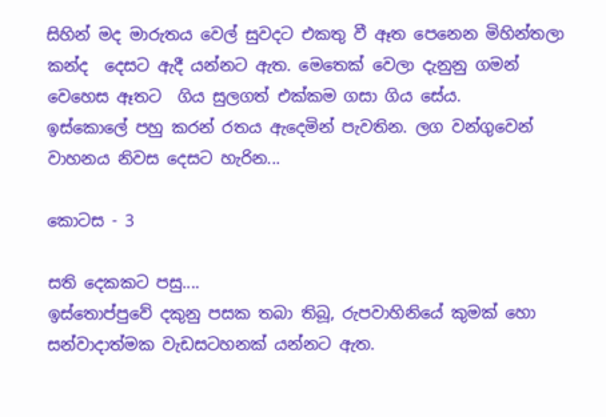සිහින් මද මාරුතය වෙල් සුවදට එකතු වී ඈත පෙනෙන මිහින්තලා කන්ද  දෙසට ඇදී යන්නට ඇත. මෙතෙක් වෙලා දැනුනු ගමන් වෙහෙස ඈතට  ගිය සුලගත් එක්කම ගසා ගිය සේය.
ඉස්කොලේ පහු කරන් රතය ඇදෙමින් පැවතින. ලග වන්ගුවෙන් වාහනය නිවස දෙසට හැරින...

කොටස - 3

සති දෙකකට පසු....
ඉස්තොප්පුවේ දකුනු පසක තබා තිබූ, රුපවාහිනියේ කුමක් හො සන්වාදාත්මක වැඩසටහනක් යන්නට ඇත.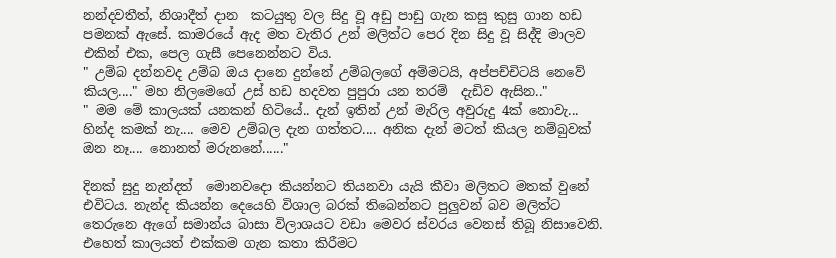නන්දවතීත්, නිශාදීත් දාන  කටයුතු වල සිදු වූ අඩු පාඩු ගැන කසු කුසු ගාන හඩ පමනක් ඇසේ. කාමරයේ ඇද මත වැතිර උන් මලිත්ට පෙර දින සිදු වූ සිද්දි මාලව එකින් එක, පෙල ගැසී පෙනෙන්නට විය.
" උම්බ දන්නවද උම්බ ඔය දානෙ දුන්නේ උම්බලගේ අම්මටයි, අප්පච්චිටයි නෙවේ කියල...." මහ නිලමෙගේ උස් හඩ හදවත පුපුරා යන තරම්  දැඩිව ඇසින.."
" මම මේ කාලයක් යනකන් හිටියේ.. දැන් ඉතින් උන් මැරිල අවුරුදු 4ක් නොවැ... හින්ද කමක් නැ.... මෙව උම්බල දැන ගත්තට.... අනික දැන් මටත් කියල නම්බුවක් ඔන නෑ.... නොනත් මරුනනේ......"

දිනක් සුදු නැන්දත්  මොනවදො කියන්නට තියනවා යැයි කීවා මලිතට මතක් වුනේ එවිටය. නැන්ද කියන්න දෙයෙහි විශාල බරක් තිබෙන්නට පුලුවන් බව මලිත්ට තෙරුනෙ ඇගේ සමාන්ය බාසා විලාශයට වඩා මෙවර ස්වරය වෙනස් තිබූ නිසාවෙනි. එහෙත් කාලයත් එක්කම ගැන කතා කිරීමට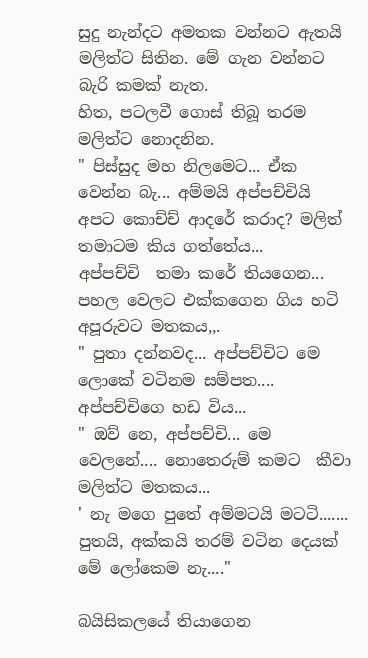සුදු නැන්දට අමතක වන්නට ඇතයි මලිත්ට සිතින. මේ ගැන වන්නට බැරි කමක් නැත.
හිත, පටලවී ගොස් තිබූ තරම මලිත්ට නොදනින.
" පිස්සුද මහ නිලමෙට... ඒක වෙන්න බැ... අම්මයි අප්පච්චියි අපට කොච්ච් ආදරේ කරාද? මලිත් තමාටම කිය ගත්තේය...
අප්පච්චි  තමා කරේ තියගෙන... පහල වෙලට එක්කගෙන ගිය හටි අපූරුවට මතකය,,.
" පුතා දන්නවද... අප්පච්චිට මෙ ලොකේ වටිනම සම්පත.... අප්පච්චිගෙ හඩ විය...
" ඔව් නෙ, අප්පච්චි... මෙ වෙලනේ.... නොතෙරුම් කමට  කීවා මලිත්ට මතකය...
' නැ මගෙ පුතේ අම්මටයි මටටි....... පුතයි, අක්කයි තරම් වටින දෙයක් මේ ලෝකෙම නැ...."

බයිසිකලයේ තියාගෙන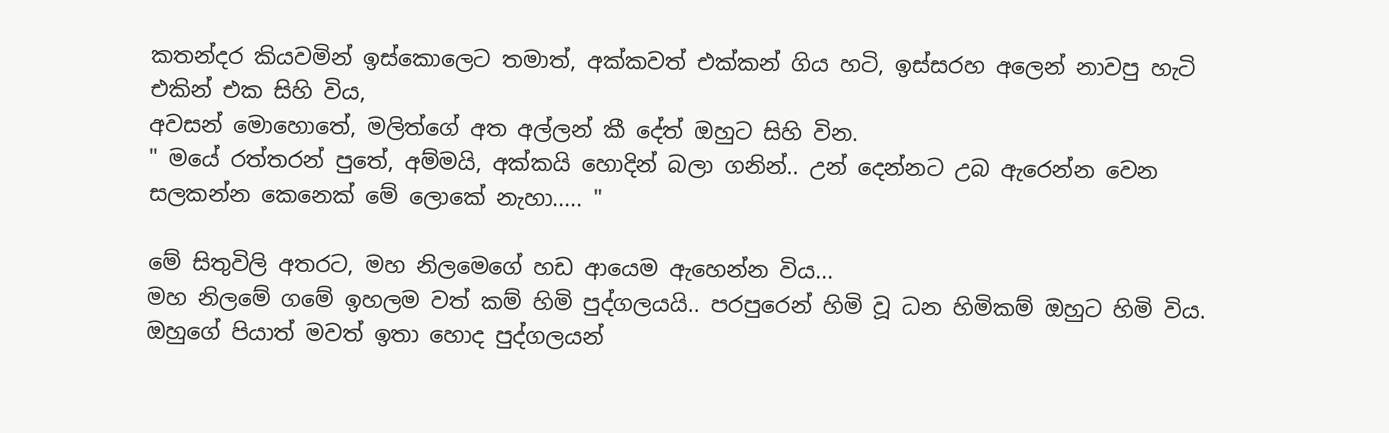කතන්දර කියවමින් ඉස්කොලෙට තමාත්, අක්කවත් එක්කන් ගිය හටි, ඉස්සරහ අලෙන් නාවපු හැටි එකින් එක සිහි විය,
අවසන් මොහොතේ, මලිත්ගේ අත අල්ලන් කී දේත් ඔහුට සිහි වින.
" මයේ රත්තරන් පුතේ, අම්මයි, අක්කයි හොදින් බලා ගනින්.. උන් දෙන්නට උබ ඇරෙන්න වෙන සලකන්න කෙනෙක් මේ ලොකේ නැහා..... "

මේ සිතුවිලි අතරට, මහ නිලමෙගේ හඩ ආයෙම ඇහෙන්න විය...
මහ නිලමේ ගමේ ඉහලම වත් කම් හිමි පුද්ගලයයි.. පරපුරෙන් හිමි වූ ධන හිමිකම් ඔහුට හිමි විය. ඔහුගේ පියාත් මවත් ඉතා හොද පුද්ගලයන්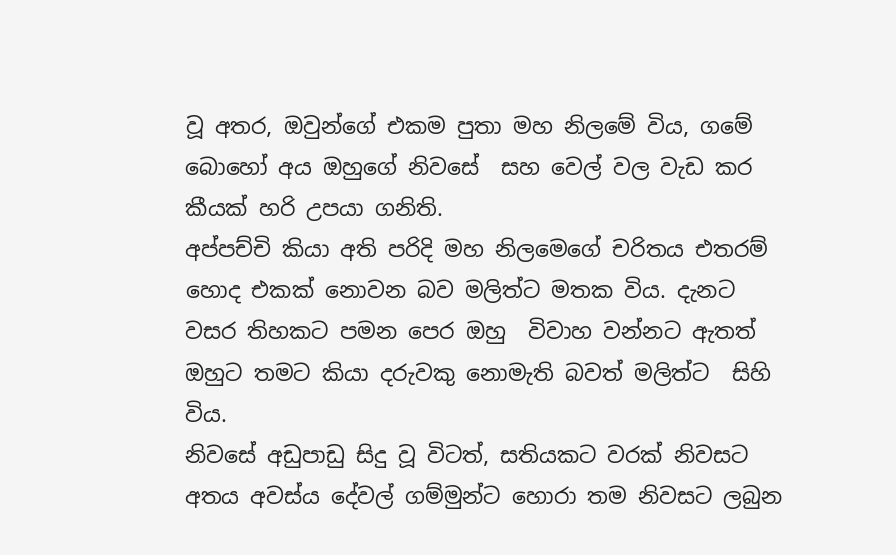වූ අතර, ඔවුන්ගේ එකම පුතා මහ නිලමේ විය, ගමේ බොහෝ අය ඔහුගේ නිවසේ  සහ වෙල් වල වැඩ කර කීයක් හරි උපයා ගනිති.
අප්පච්චි කියා අති පරිදි මහ නිලමෙගේ චරිතය එතරම් හොද එකක් නොවන බව මලිත්ට මතක විය. දැනට  වසර තිහකට පමන පෙර ඔහු  විවාහ වන්නට ඇතත් ඔහුට තමට කියා දරුවකු නොමැති බවත් මලිත්ට  සිහි විය.
නිවසේ අඩුපාඩු සිදු වූ විටත්, සතියකට වරක් නිවසට අතය අවස්ය දේවල් ගම්මුන්ට හොරා තම නිවසට ලබුන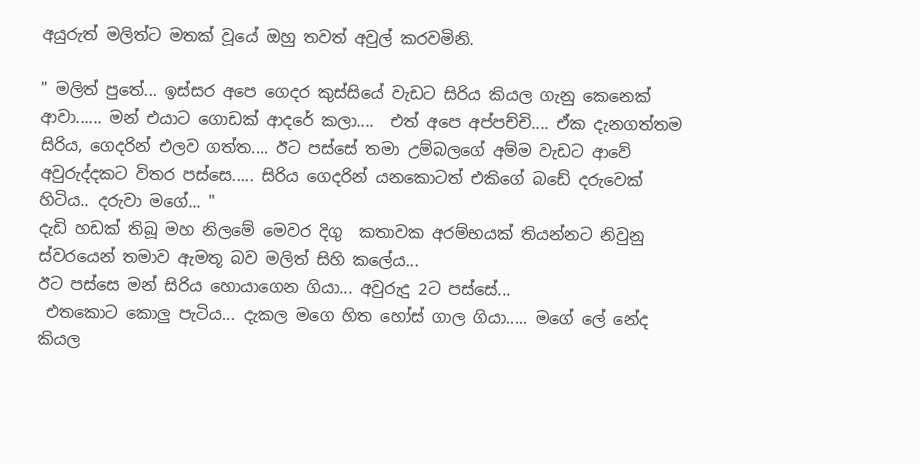අයුරුත් මලිත්ට මතක් වූයේ ඔහු තවත් අවුල් කරවමිනි.

" මලිත් පුතේ... ඉස්සර අපෙ ගෙදර කුස්සියේ වැඩට සිරිය කියල ගැනු කෙනෙක් ආවා...... මන් එයාට ගොඩක් ආදරේ කලා....  එත් අපෙ අප්පච්චි.... ඒක දැනගත්තම සිරිය, ගෙදරින් එලව ගත්ත.... ඊට පස්සේ තමා උම්බලගේ අම්ම වැඩට ආවේ අවුරුද්දකට විතර පස්සෙ..... සිරිය ගෙදරින් යනකොටත් එකිගේ බඩේ දරුවෙක් හිටිය.. දරුවා මගේ... "
දැඩි හඩක් තිබූ මහ නිලමේ මෙවර දිගු  කතාවක අරම්භයක් තියන්නට නිවුනු ස්වරයෙන් තමාව ඇමතූ බව මලිත් සිහි කලේය...
ඊට පස්සෙ මන් සිරිය හොයාගෙන ගියා... අවුරුදු 2ට පස්සේ...
 එතකොට කොලු පැටිය... දැකල මගෙ හිත හෝස් ගාල ගියා..... මගේ ලේ නේද කියල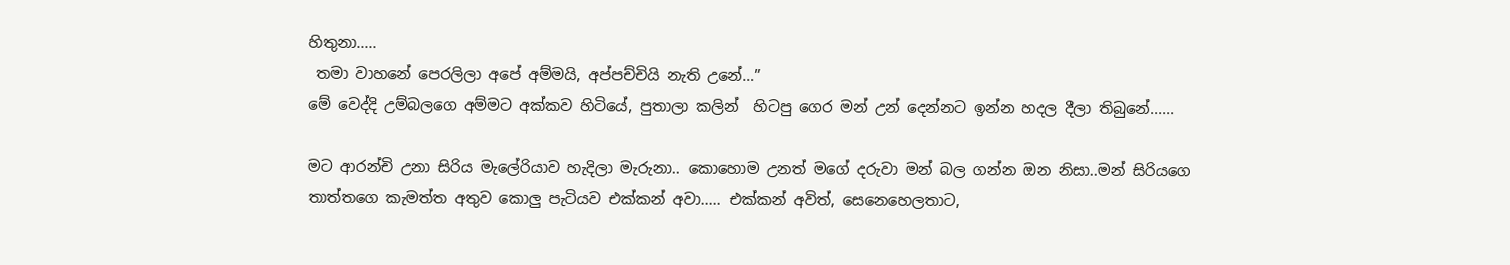හිතුනා.....
 තමා වාහනේ පෙරලිලා අපේ අම්මයි, අප්පච්චියි නැති උනේ…”
මේ වෙද්දි උම්බලගෙ අම්මට අක්කව හිටියේ, පුතාලා කලින්  හිටපු ගෙර මන් උන් දෙන්නට ඉන්න හදල දීලා තිබුනේ......

මට ආරන්චි උනා සිරිය මැලේරියාව හැදිලා මැරුනා.. කොහොම උනත් මගේ දරුවා මන් බල ගන්න ඔන නිසා..මන් සිරියගෙ තාත්තගෙ කැමත්ත අතුව කොලු පැටියව එක්කන් අවා..... එක්කන් අවිත්, සෙනෙහෙලතාට,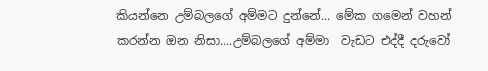කියන්නෙ උම්බලගේ අම්මට දුන්නේ... මේක ගමෙන් වහන් කරන්න ඔන නිසා....උම්බලගේ අම්මා  වැඩට එද්දී දරුවෝ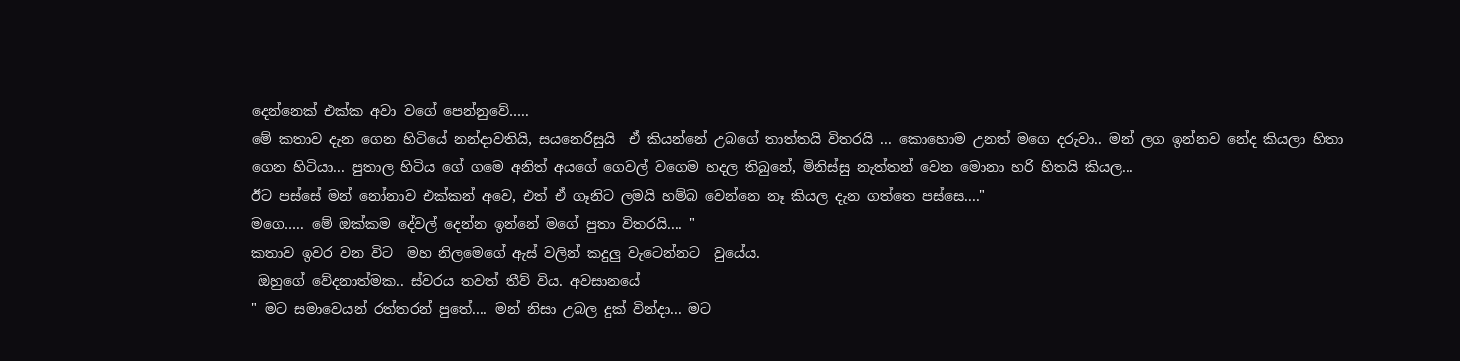දෙන්නෙක් එක්ක අවා වගේ පෙන්නුවේ…..
මේ කතාව දැන ගෙන හිටියේ නන්දාවතියි, සයනෙරිසුයි  ඒ කියන්නේ උබගේ තාත්තයි විතරයි ... කොහොම උනත් මගෙ දරුවා.. මන් ලග ඉන්නව නේද කියලා හිතා ගෙන හිටියා... පුතාල හිටිය ගේ ගමෙ අනිත් අයගේ ගෙවල් වගෙම හදල තිබුනේ, මිනිස්සු නැත්තන් වෙන මොනා හරි හිතයි කියල...
ඊට පස්සේ මන් නෝනාව එක්කන් අවෙ, එත් ඒ ගෑනිට ලමයි හම්බ වෙන්නෙ නෑ කියල දැන ගත්තෙ පස්සෙ...."
මගෙ….. මේ ඔක්කම දේවල් දෙන්න ඉන්නේ මගේ පුතා විතරයි.... "
කතාව ඉවර වන විට  මහ නිලමෙගේ ඇස් වලින් කදුලු වැටෙන්නට  වුයේය.
 ඔහුගේ වේදනාත්මක.. ස්වරය තවත් තීව් විය. අවසානයේ
" මට සමාවෙයන් රත්තරන් පුතේ.... මන් නිසා උබල දුක් වින්දා... මට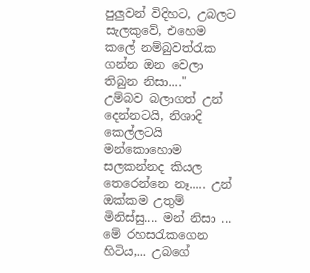පුලුවන් විදිහට, උබලට සැලකුවේ, එහෙම කලේ නම්බුවත්රැක ගන්න ඔන වෙලා තිබුන නිසා...."
උම්බව බලාගත් උන් දෙන්නටයි, නිශාදි කෙල්ලටයි මන්කොහොම සලකන්නද කියල තෙරෙන්නෙ නෑ..... උන් ඔක්කම උතුම් මිනිස්සු.... මන් නිසා ... මේ රහසරැකගෙන හිටිය,... උබගේ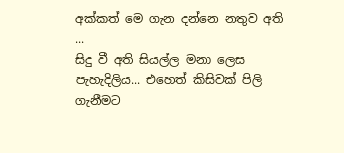අක්කත් මෙ ගැන දන්නෙ නතුව අති
...
සිදු වී අති සියල්ල මනා ලෙස පැහැදිලිය... එහෙත් කිසිවක් පිලි ගැනීමට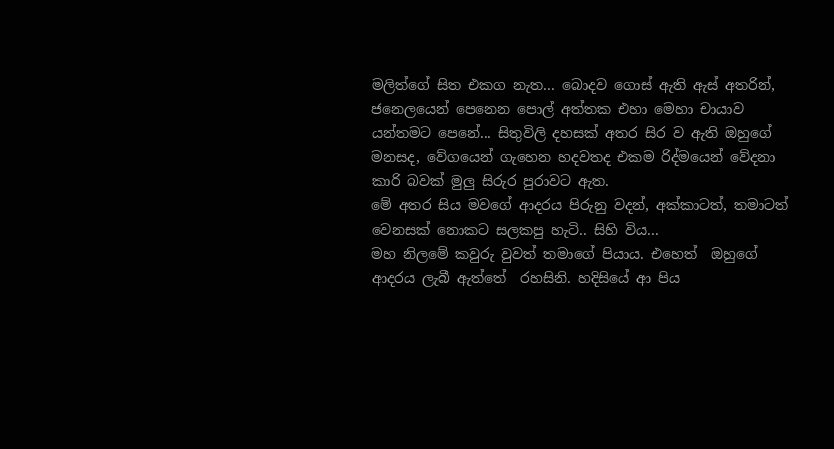මලිත්ගේ සිත එකග නැත... බොදව ගොස් ඇති ඇස් අතරින්, ජනෙලයෙන් පෙනෙන පොල් අත්තක එහා මෙහා චායාව යන්තමට පෙනේ... සිතුවිලි දහසක් අතර සිර ව ඇති ඔහුගේ මනසද, වේගයෙන් ගැහෙන හදවතද එකම රිද්මයෙන් වේදනා කාරි බවක් මුලු සිරුර පුරාවට ඇත.
මේ අතර සිය මවගේ ආදරය පිරුනු වදන්, අක්කාටත්, තමාටත් වෙනසක් නොකට සලකපු හැටි.. සිහි විය...
මහ නිලමේ කවුරු වුවත් තමාගේ පියාය. එහෙත්  ඔහුගේ ආදරය ලැබී ඇත්තේ  රහසිනි. හදිසියේ ආ පිය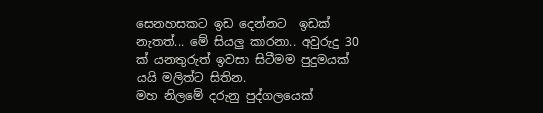සෙනහසකට ඉඩ දෙන්නට  ඉඩක් නැතත්... මේ සියලු කාරනා.. අවුරුදු 30 ක් යනතුරුත් ඉවසා සිටීමම පුදුමයක් යයි මලිත්ට සිතින.
මහ නිලමේ දරුනු පුද්ගලයෙක්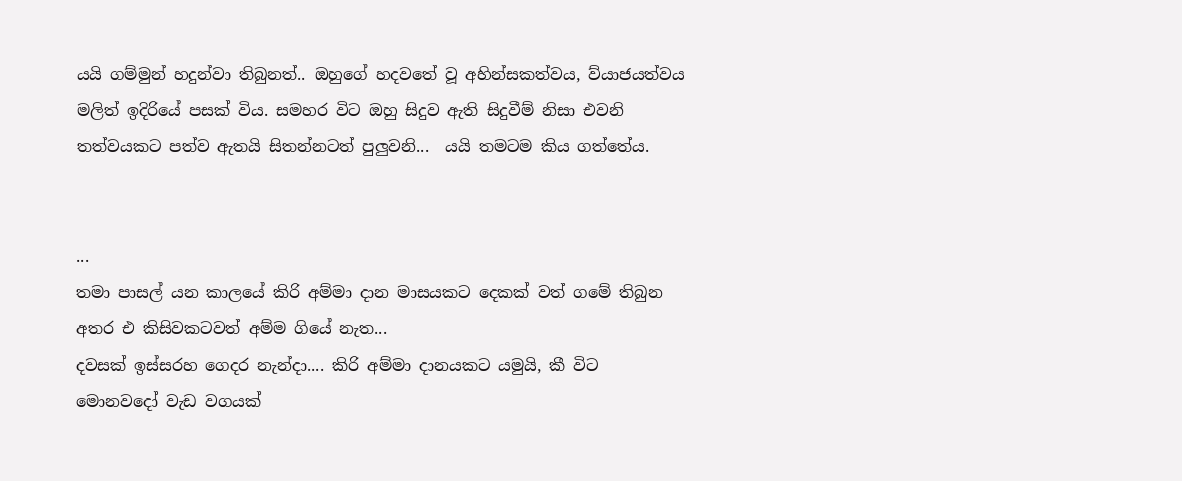යයි ගම්මුන් හදුන්වා තිබුනත්.. ඔහුගේ හදවතේ වූ අහින්සකත්වය, ව්යාජයත්වය මලිත් ඉදිරියේ පසක් විය. සමහර විට ඔහු සිදුව ඇති සිදුවීම් නිසා එවනි තත්වයකට පත්ව ඇතයි සිතන්නටත් පුලුවනි...  යයි තමටම කිය ගත්තේය.


...
තමා පාසල් යන කාලයේ කිරි අම්මා දාන මාසයකට දෙකක් වත් ගමේ තිබුන අතර එ කිසිවකටවත් අම්ම ගියේ නැත...
දවසක් ඉස්සරහ ගෙදර නැන්දා.... කිරි අම්මා දානයකට යමුයි, කී විට මොනවදෝ වැඩ වගයක්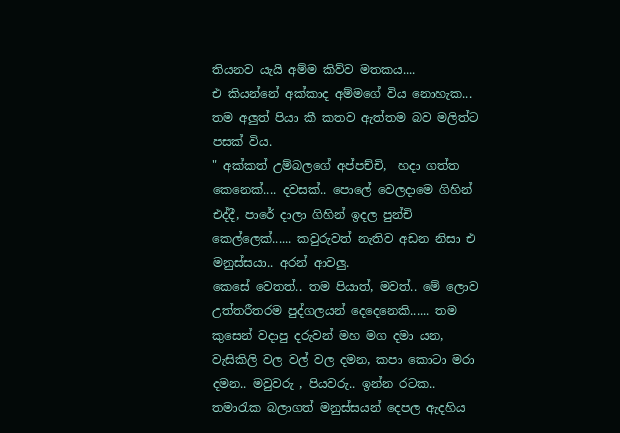තියනව යැයි අම්ම කිව්ව මතකය....
එ කියන්නේ අක්කාද අම්මගේ විය නොහැක...
තම අලුත් පියා කී කතව ඇත්තම බව මලිත්ට පසක් විය.
" අක්කත් උම්බලගේ අප්පච්චි,  හදා ගත්ත කෙනෙක්.... දවසක්.. පොලේ වෙලදාමෙ ගිහින් එද්දී, පාරේ දාලා ගිහින් ඉදල පුන්චි කෙල්ලෙක්...... කවුරුවත් නැතිව අඩන නිසා එ මනුස්සයා.. අරන් ආවලු.
කෙසේ වෙතත්.. තම පියාත්, මවත්.. මේ ලොව උත්තරීතරම පුද්ගලයන් දෙදෙනෙකි...... තම කුසෙන් වදාපු දරුවන් මහ මග දමා යන, වැසිකිලි වල වල් වල දමන, කපා කොටා මරා දමන.. මවුවරු , පියවරු.. ඉන්න රටක.. තමාරැක බලාගත් මනුස්සයන් දෙපල ඇදහිය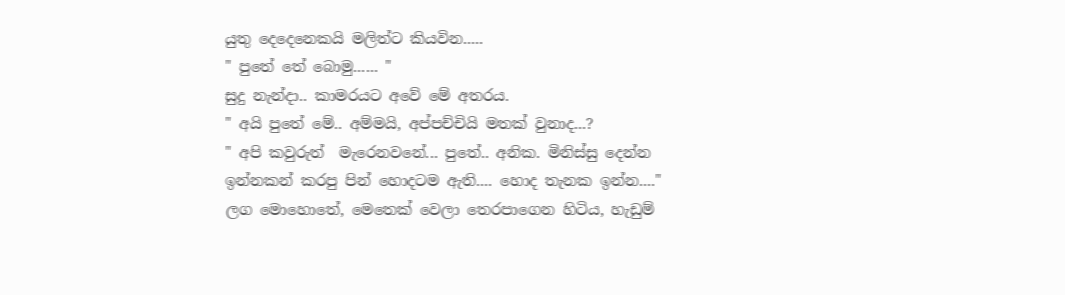යුතු දෙදෙනෙකයි මලිත්ට කියවින.....
" පුතේ තේ බොමු...... "
සුදු නැන්දා.. කාමරයට අවේ මේ අතරය.
" අයි පුතේ මේ.. අම්මයි, අප්පච්චියි මතක් වුනාද...?
" අපි කවුරුත්  මැරෙනවනේ... පුතේ.. අනික. මිනිස්සු දෙන්න ඉන්නකන් කරපු පින් හොදටම ඇති.... හොද තැනක ඉන්න...."
ලග මොහොතේ, මෙතෙක් වෙලා තෙරපාගෙන හිටිය, හැඩුම්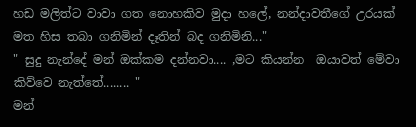හඩ මලිත්ට වාවා ගත නොහකිව මුදා හලේ, නන්දාවතීගේ උරයක් මත හිස තබා ගනිමින් දෑතින් බද ගනිමිනි..."
" සුදු නැන්දේ මන් ඔක්කම දන්නවා.... ,මට කියන්න  ඔයාවත් මේවා කිව්වෙ නැත්තේ........ "
මන්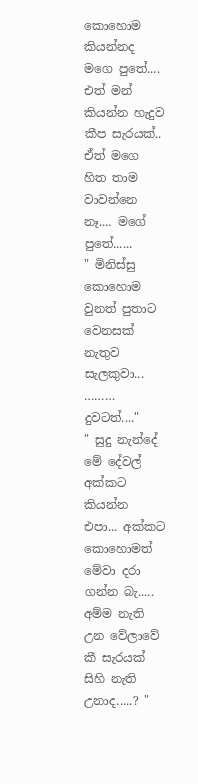කොහොම කියන්නද මගෙ පුතේ.... එත් මන් කියන්න හැදුව කීප සැරයක්.. ඒත් මගෙ හිත තාම වාවන්නෙ නෑ.... මගේ පුතේ......
" මිනිස්සු කොහොම වුනත් පුතාට වෙනසක් නැතුව සැලකුවා... ………     දුවටත්...."
" සුදු නැන්දේ මේ දේවල් අක්කට කියන්න එපා... අක්කට කොහොමත් මේවා දරා ගන්න බැ..... අම්ම නැති උන වේලාවේ කී සැරයක් සිහි නැති උනාද.....? "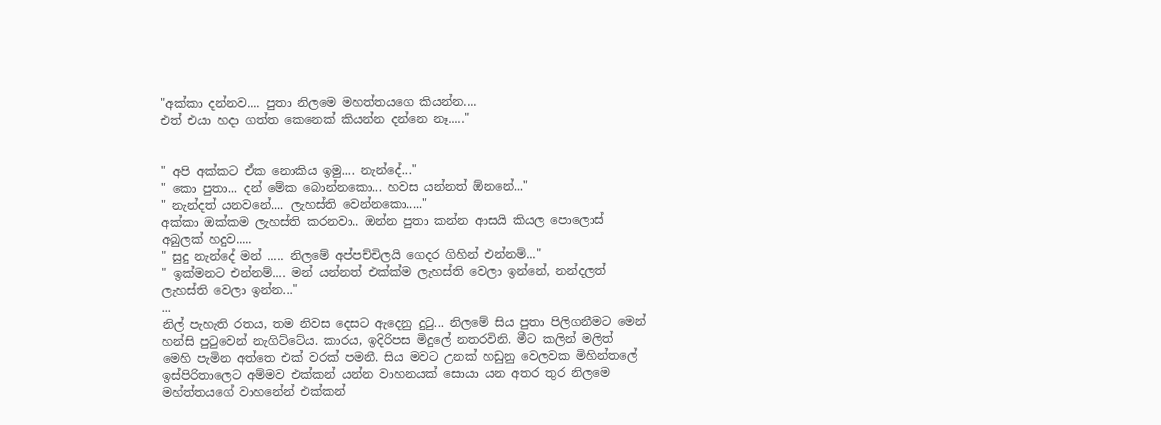"අක්කා දන්නව.... පුතා නිලමෙ මහත්තයගෙ කියන්න....
එත් එයා හදා ගත්ත කෙනෙක් කියන්න දන්නෙ නෑ....."


" අපි අක්කට ඒක නොකිය ඉමු.... නැන්දේ..."
" කො පුතා... දන් මේක බොන්නකො... හවස යන්නත් ඕනනේ..."
" නැන්දත් යනවනේ.... ලැහස්ති වෙන්නකො....."
අක්කා ඔක්කම ලැහස්ති කරනවා.. ඔන්න පුතා කන්න ආසයි කියල පොලොස් අබුලක් හදුව.....
" සුදු නැන්දේ මන් ..... නිලමේ අප්පච්චිලයි ගෙදර ගිහින් එන්නම්..."
" ඉක්මනට එන්නම්.... මන් යන්නත් එක්ක්ම ලැහස්ති වෙලා ඉන්නේ, නන්දලත් ලැහස්ති වෙලා ඉන්න..."
...
නිල් පැහැති රතය, තම නිවස දෙසට ඇදෙනු දුටු... නිලමේ සිය පුතා පිලිගනීමට මෙන් හන්සි පුටුවෙන් නැගිට්ටේය. කාරය, ඉදිරිපස මිදුලේ නතරවිනි. මීට කලින් මලිත් මෙහි පැමින අත්තෙ එක් වරක් පමනී. සිය මවට උනක් හඩුනු වෙලවක මිහින්තලේ ඉස්පිරිතාලෙට අම්මව එක්කන් යන්න වාහනයක් සොයා යන අතර තුර නිලමෙ මහ්ත්තයගේ වාහනේන් එක්කන්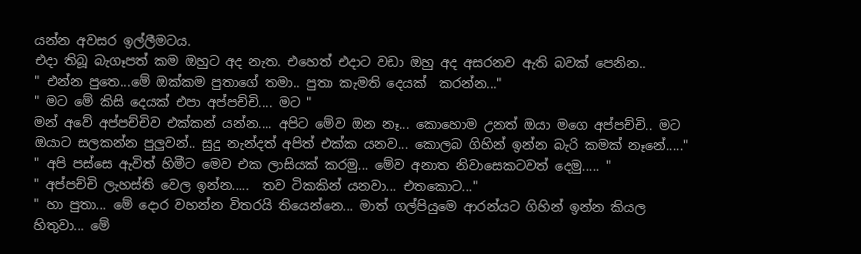යන්න අවසර ඉල්ලීමටය.
එදා තිබූ බැගෑපත් කම ඔහුට අද නැත. එහෙත් එදාට වඩා ඔහු අද අසරනව ඇති බවක් පෙනින..
" එන්න පුතෙ...මේ ඔක්කම පුතාගේ තමා.. පුතා කැමති දෙයක්  කරන්න..."
" මට මේ කිසි දෙයක් එපා අප්පච්චි.... මට "
මන් අවේ අප්පච්චිව එක්කන් යන්න.... අපිට මේව ඔන නෑ... කොහොම උනත් ඔයා මගෙ අප්පච්චි.. මට ඔයාට සලකන්න පුලුවන්.. සුදු නැන්දත් අපිත් එක්ක යනව... කොලබ ගිහින් ඉන්න බැරි කමක් නෑනේ....."
" අපි පස්සෙ ඇවිත් හිමීට මෙව එක ලාසියක් කරමු... මේව අනාත නිවාසෙකටවත් දෙමු..... "
" අප්පච්චි ලැහස්ති වෙල ඉන්න.....  තව ටිකකින් යනවා... එතකොට..."
" හා පුතා... මේ දොර වහන්න විතරයි තියෙන්නෙ... මාත් ගල්පියුමෙ ආරන්යට ගිහින් ඉන්න කියල හිතුවා... මේ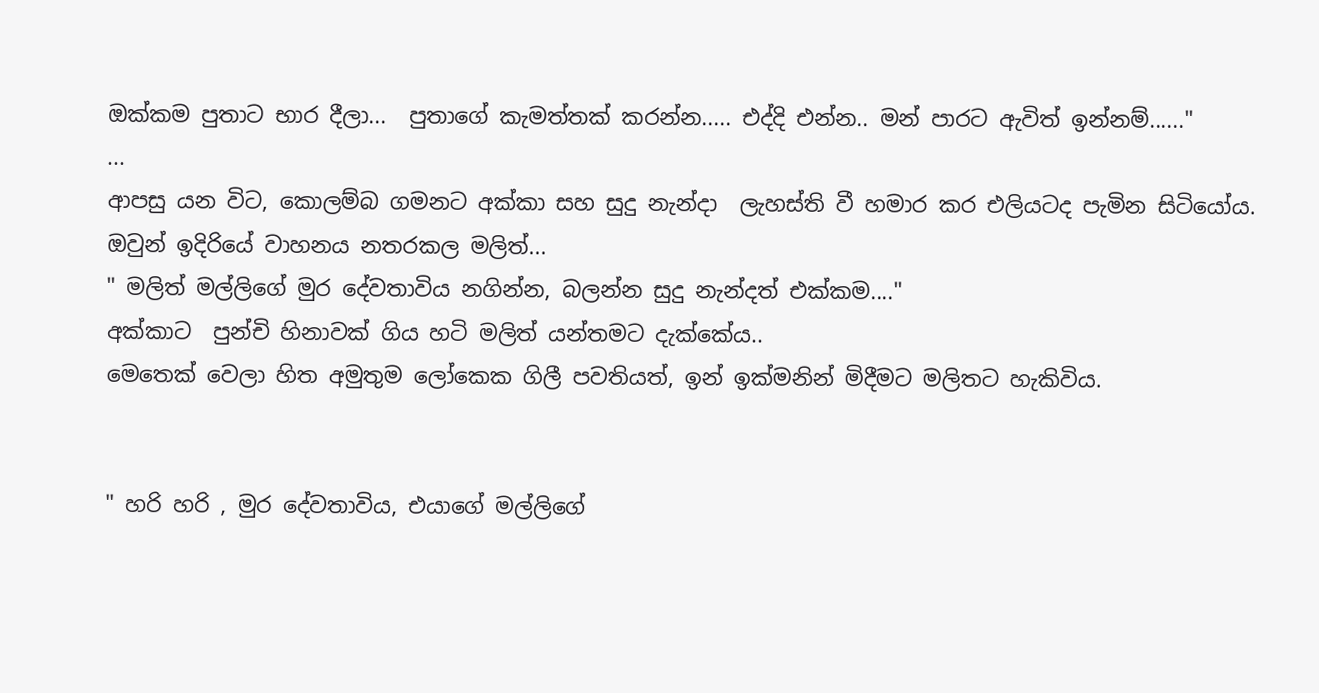ඔක්කම පුතාට භාර දීලා...  පුතාගේ කැමත්තක් කරන්න..... එද්දි එන්න.. මන් පාරට ඇවිත් ඉන්නම්......"
...
ආපසු යන විට, කොලම්බ ගමනට අක්කා සහ සුදු නැන්දා  ලැහස්ති වී හමාර කර එලියටද පැමින සිටියෝය. ඔවුන් ඉදිරියේ වාහනය නතරකල මලිත්...
" මලිත් මල්ලිගේ මුර දේවතාවිය නගින්න, බලන්න සුදු නැන්දත් එක්කම...."
අක්කාට  පුන්චි හිනාවක් ගිය හටි මලිත් යන්තමට දැක්කේය..
මෙතෙක් වෙලා හිත අමුතුම ලෝකෙක ගිලී පවතියත්, ඉන් ඉක්මනින් මිදීමට මලිතට හැකිවිය.


" හරි හරි , මුර දේවතාවිය, එයාගේ මල්ලිගේ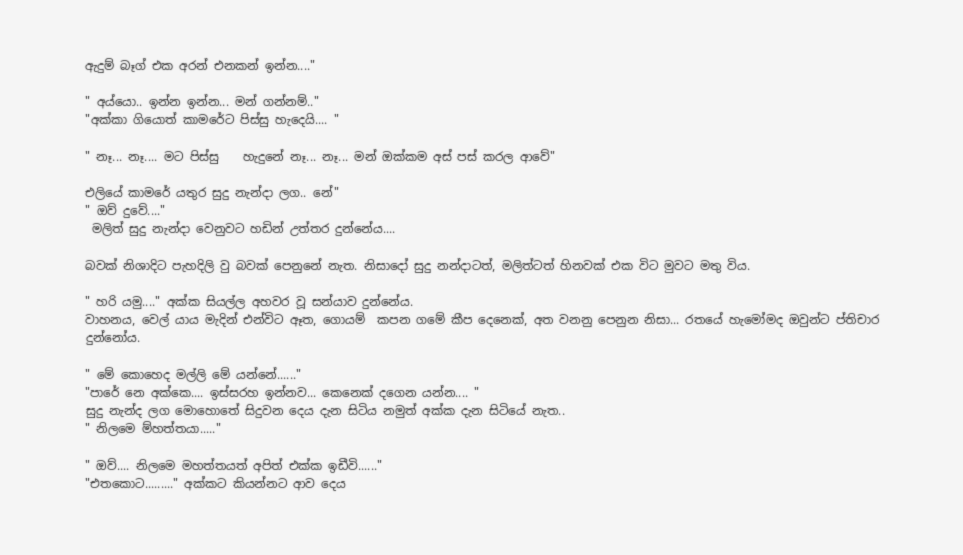ඇදුම් බෑග් එක අරන් එනකන් ඉන්න...."

" අය්යො.. ඉන්න ඉන්න... මන් ගන්නම්.."
"අක්කා ගියොත් කාමරේට පිස්සු හැදෙයි.... "

" නෑ... නෑ.... මට පිස්සු    හැදුනේ නෑ... නෑ... මන් ඔක්කම අස් පස් කරල ආවේ"

එලියේ කාමරේ යතුර සුදු නැන්දා ලග.. නේ"
" ඔව් දුවේ...."
 මලිත් සුදු නැන්දා වෙනුවට හඩින් උත්තර දුන්නේය....

බවක් නිශාදිට පැහදිලි වු බවක් පෙනුනේ නැත. නිසාදෝ සුදු නන්දාටත්, මලිත්ටත් හිනවක් එක විට මුවට මතු විය.

" හරි යමු...." අක්ක සියල්ල අහවර වූ සන්යාව දුන්නේය.
වාහනය, වෙල් යාය මැදින් එන්විට ඈත, ගොයම්  කපන ගමේ කීප දෙනෙක්, අත වනනු පෙනුන නිසා... රතයේ හැමෝමද ඔවුන්ට ප්තිචාර  දුන්නෝය.

" මේ කොහෙද මල්ලි මේ යන්නේ......"
"පාරේ නෙ අක්කෙ.... ඉස්සරහ ඉන්නව... කෙනෙක් දගෙන යන්න.... "
සුදු නැන්ද ලග මොහොතේ සිදුවන දෙය දැන සිටිය නමුත් අක්ක දැන සිටියේ නැත..
" නිලමෙ ම්හත්තයා....."

" ඔව්.... නිලමෙ මහත්තයත් අපිත් එක්ක ඉඩීවි......"
"එතකොට........." අක්කට කියන්නට ආව දෙය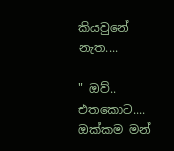කියවුනේ නැත....

" ඔව්.. එතකොට.... ඔක්කම මන්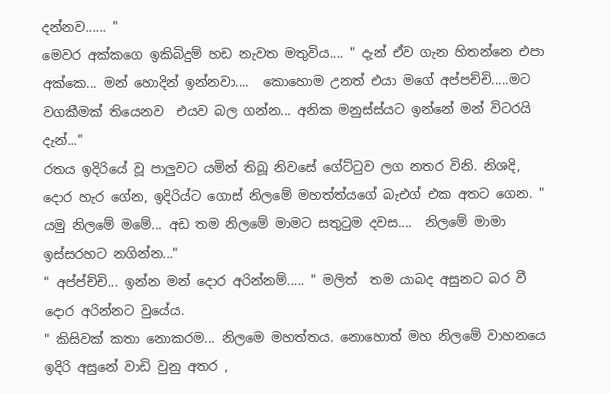දන්නව...... "
මෙවර අක්කගෙ ඉකිබිදුම් හඩ නැවත මතුවිය.... " දැන් ඒව ගැන හිතන්නෙ එපා අක්කෙ... මන් හොදින් ඉන්නවා....  කොහොම උනත් එයා මගේ අප්පච්චි.....මට වගකීමක් තියෙනව  එයව බල ගන්න... අනික මනුස්ස්යට ඉන්නේ මන් විටරයි දැන්..."
රතය ඉදිරියේ වූ පාලුවට යමින් තිබූ නිවසේ ගේට්ටුව ලග නතර විනි. නිශදි, දොර හැර ගේන, ඉදිරිය්ට ගොස් නිලමේ මහත්ත්යගේ බැඑග් එක අතට ගෙන. " යමු නිලමේ මමේ... අඩ තම නිලමේ මාමට සතුටුම දවස....  නිලමේ මාමා ඉස්සරහට නගින්න..."
" අප්ප්ච්චි... ඉන්න මන් දොර අරින්නම්..... " මලිත්  තම යාබද අසුනට බර වී දොර අරින්නට වුයේය.
" කිසිවක් කතා නොකරම... නිලමෙ මහත්තය. නොහොත් මහ නිලමේ වාහනයෙ ඉදිරි අසුනේ වාඩි වුනු අතර ,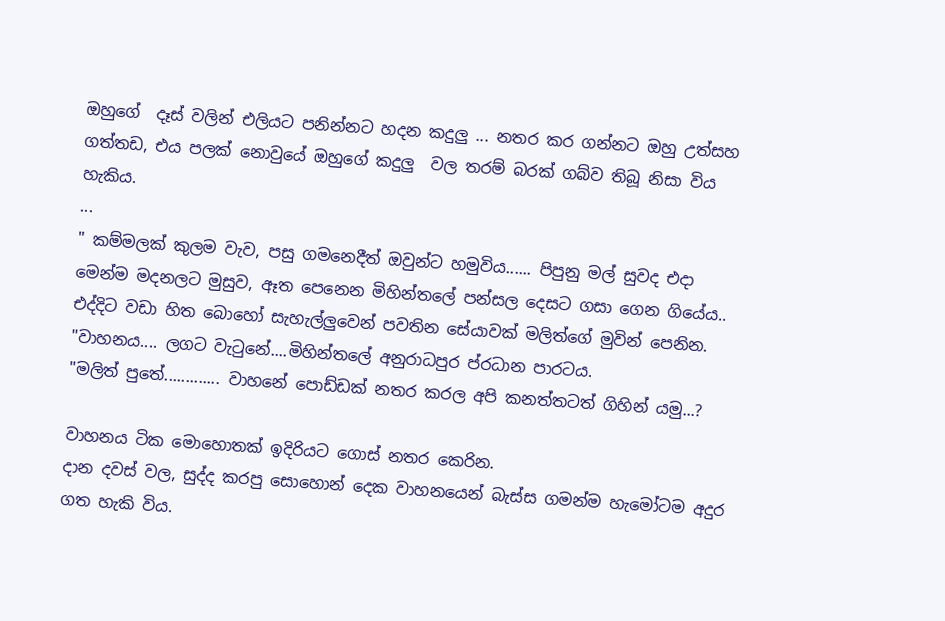ඔහුගේ  දෑස් වලින් එලියට පනින්නට හදන කදුලු ... නතර කර ගන්නට ඔහු උත්සහ ගත්තඩ, එය පලක් නොවුයේ ඔහුගේ කදුලු  වල තරම් බරක් ගබ්ව තිබූ නිසා විය හැකිය.
...
" කම්මලක් කුලම වැව, පසු ගමනෙදීත් ඔවුන්ට හමුවිය...... පිපුනු මල් සුවද එදා මෙන්ම මදනලට මුසුව, ඈත පෙනෙන මිහින්තලේ පන්සල දෙසට ගසා ගෙන ගියේය.. එද්දිට වඩා හිත බොහෝ සැහැල්ලුවෙන් පවතින සේයාවක් මලිත්ගේ මුවින් පෙනින.
"වාහනය.... ලගට වැටුනේ....මිහින්තලේ අනුරාධපුර ප්රධාන පාරටය.
"මලිත් පුතේ............. වාහනේ පොඩ්ඩක් නතර කරල අපි කනත්තටත් ගිහින් යමු...?

වාහනය ටික මොහොතක් ඉදිරියට ගොස් නතර කෙරින.
දාන දවස් වල, සුද්ද කරපු සොහොන් දෙක වාහනයෙන් බැස්ස ගමන්ම හැමෝටම අදුර ගත හැකි විය.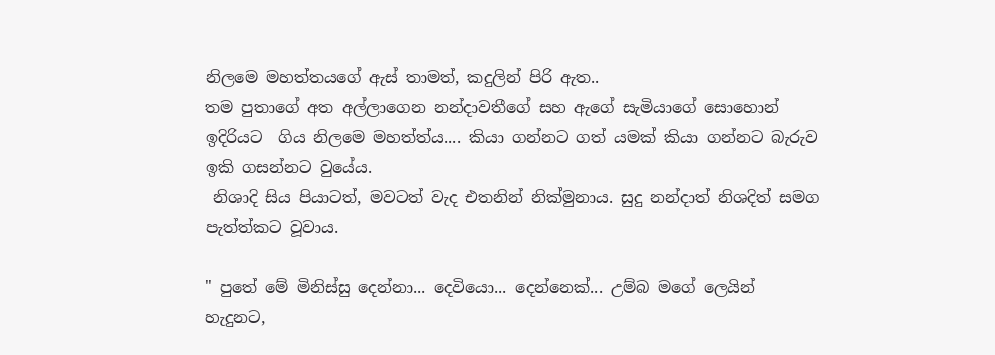නිලමෙ මහත්තයගේ ඇස් තාමත්, කදුලින් පිරි ඇත..
තම පුතාගේ අත අල්ලාගෙන නන්දාවතීගේ සහ ඇගේ සැමියාගේ සොහොන් ඉදිරියට  ගිය නිලමෙ මහත්ත්ය.... කියා ගන්නට ගත් යමක් කියා ගන්නට බැරුව ඉකි ගසන්නට වුයේය.
 නිශාදි සිය පියාටත්, මවටත් වැද එතනින් නික්මුනාය. සුදු නන්දාත් නිශදිත් සමග පැත්ත්කට වූවාය.

" පුතේ මේ මිනිස්සු දෙන්නා... දෙවියො... දෙන්නෙක්... උම්බ මගේ ලෙයින් හැදුනට,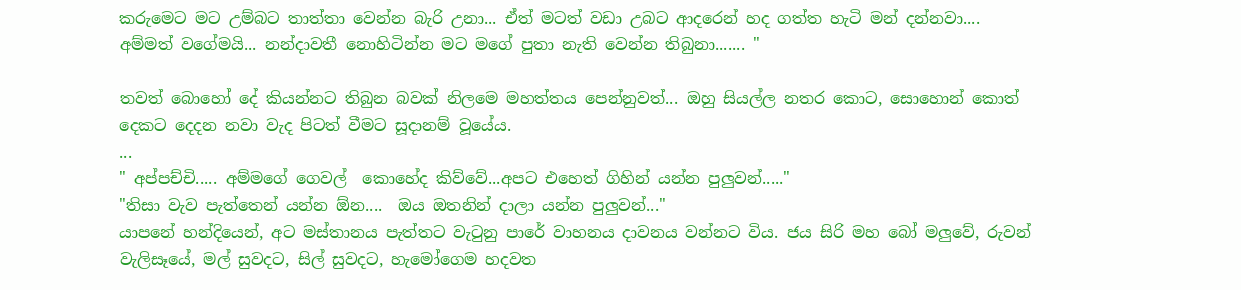කරුමෙට මට උම්බට තාත්තා වෙන්න බැරි උනා... ඒත් මටත් වඩා උබට ආදරෙන් හද ගත්ත හැටි මන් දන්නවා.... අම්මත් වගේමයි... නන්දාවතී නොහිටින්න මට මගේ පුතා නැති වෙන්න තිබුනා....... "

තවත් බොහෝ දේ කියන්නට තිබුන බවක් නිලමෙ මහත්තය පෙන්නුවත්... ඔහු සියල්ල නතර කොට, සොහොන් කොත් දෙකට දෙදන නවා වැද පිටත් වීමට සූදානම් වූයේය.
...
" අප්පච්චි..... අම්මගේ ගෙවල්  කොහේද කිව්වේ...අපට එහෙත් ගිහින් යන්න පුලුවන්....."
"තිසා වැව පැත්තෙන් යන්න ඕන....  ඔය ඔතනින් දාලා යන්න පුලුවන්..."
යාපනේ හන්දියෙන්, අට මස්තානය පැත්තට වැටුනු පාරේ වාහනය දාවනය වන්නට විය. ජය සිරි මහ බෝ මලුවේ, රුවන් වැලිසෑයේ, මල් සුවදට, සිල් සුවදට, හැමෝගෙම හදවත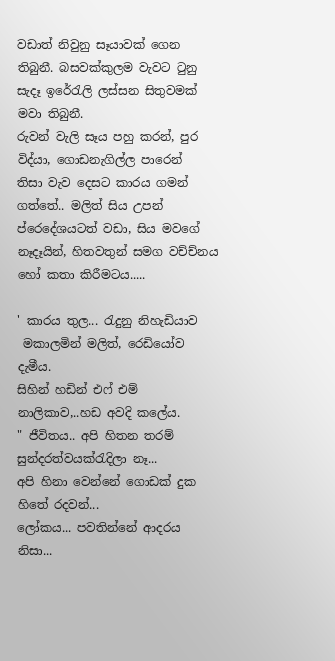වඩාත් නිවුනු සෑයාවක් ගෙන තිබුනී. බසවක්කුලම වැවට ටුනු සැදෑ ඉරේරැලි ලස්සන සිතුවමක්  මවා තිබුනී.
රුවන් වැලි සෑය පහු කරන්, පුර විද්යා, ගොඩනැගිල්ල පාරෙන්  තිසා වැව දෙසට කාරය ගමන් ගත්තේ.. මලිත් සිය උපන් ප්රෙදේශයටත් වඩා, සිය මවගේ නෑදෑයින්, හිතවතුන් සමග වච්ච්නය හෝ කතා කිරීමටය.....

' කාරය තුල... රැදුනු නිහැඩියාව
 මකාලමින් මලිත්, රෙඩියෝව දැමීය.
සිහින් හඩින් එෆ් එම් නාලිකාව,..හඩ අවදි කලේය.
" ජීවිතය.. අපි හිතන තරම් සුන්දරත්වයක්රැදිලා නෑ...
අපි හිනා වෙන්නේ ගොඩක් දුක හිතේ රදවන්...
ලෝකය... පවතින්නේ ආදරය නිසා...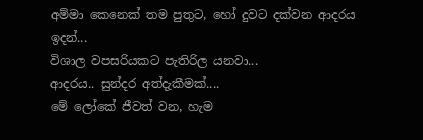අම්මා කෙනෙක් තම පුතුට, හෝ දුවට දක්වන ආදරය ඉදන්...
විශාල වපසරියකට පැතිරිල යනවා...
ආදරය.. සුන්දර අත්දැකීමක්....
මේ ලෝකේ ජීවත් වන, හැම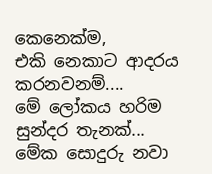කෙනෙක්ම,
එකි නෙකාට ආදරය කරනවනම්....
මේ ලෝකය හරිම සුන්දර තැනක්...
මේක සොදුරු නවා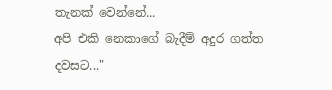තැනක් වෙන්නේ...
අපි එකි නෙකාගේ බැදීම් අදුර ගත්ත දවසට..."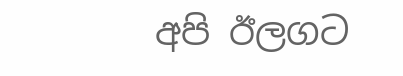අපි ඊලගට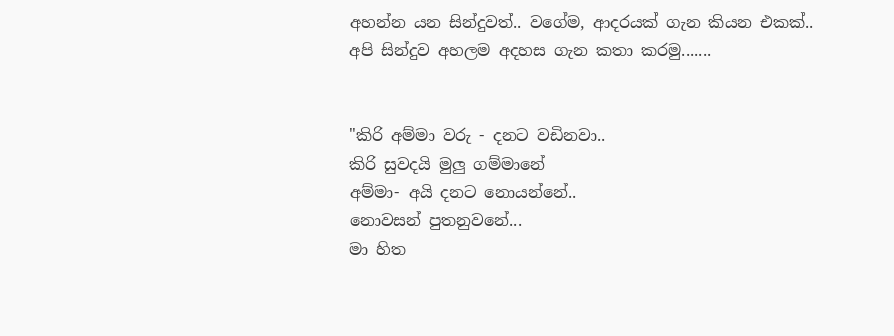අහන්න යන සින්දුවත්.. වගේම, ආදරයක් ගැන කියන එකක්..
අපි සින්දුව අහලම අදහස ගැන කතා කරමු.......


"කිරි අම්මා වරු - දනට වඩිනවා..
කිරි සුවදයි මුලු ගම්මානේ
අම්මා- අයි දනට නොයන්නේ..
නොවසන් පුතනුවනේ...
මා හිත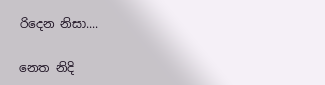රිදෙන නිසා....

නෙත නිදි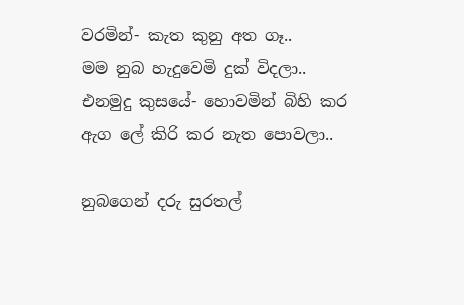වරමින්- කැත කුනු අත ගෑ..
මම නුබ හැදුවෙමි දුක් විදලා..
එනමුදු කුසයේ- හොවමින් බිහි කර
ඇග ලේ කිරි කර නැත පොවලා..

නුබගෙන් දරු සුරතල්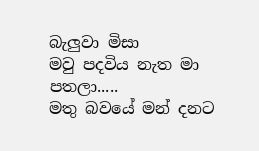බැලුවා මිසා
මවු පදවිය නැත මා පතලා.....
මතු බවයේ මන් දනට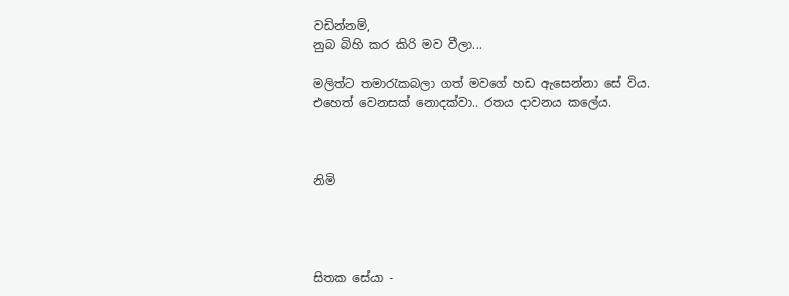වඩින්නම්,
නුබ බිහි කර කිරි මව වීලා...

මලිත්ට තමාරැකබලා ගත් මවගේ හඩ ඇසෙන්නා සේ විය. එහෙත් වෙනසක් නොදක්වා.. රතය දාවනය කලේය.



නිමි




සිතක සේයා -